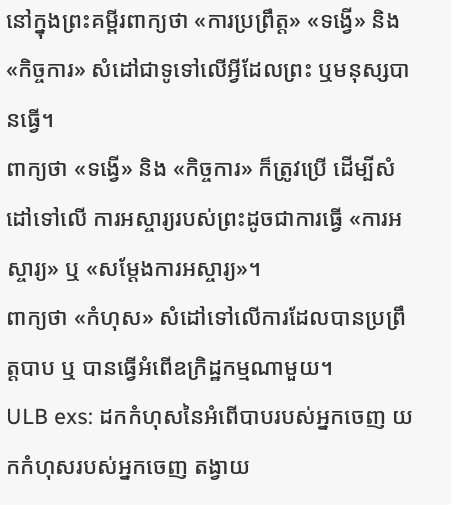នៅក្នុងព្រះគម្ពីរពាក្យថា «ការប្រព្រឹត្ដ» «ទង្វើ» និង «កិច្ចការ» សំដៅជាទូទៅលើអ្វីដែលព្រះ ឬមនុស្សបានធ្វើ។
ពាក្យថា «ទង្វើ» និង «កិច្ចការ» ក៏ត្រូវប្រើ ដើម្បីសំដៅទៅលើ ការអស្ចារ្យរបស់ព្រះដូចជាការធ្វើ «ការអស្ចារ្យ» ឬ «សម្តែងការអស្ចារ្យ»។
ពាក្យថា «កំហុស» សំដៅទៅលើការដែលបានប្រព្រឹត្តបាប ឬ បានធ្វើអំពើឧក្រិដ្ឋកម្មណាមួយ។
ULB exs: ដកកំហុសនៃអំពើបាបរបស់អ្នកចេញ យកកំហុសរបស់អ្នកចេញ តង្វាយ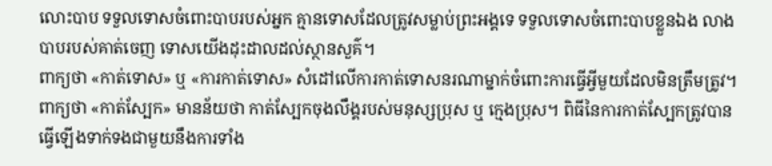លោះបាប ទទួលទោសចំពោះបាបរបស់អ្នក គ្មានទោសដែលត្រូវសម្លាប់ព្រះអង្គទេ ទទួលទោសចំពោះបាបខ្លួនឯង លាងបាបរបស់គាត់ចេញ ទោសយើងដុះដាលដល់ស្ថានសួគ៌។
ពាក្យថា «កាត់ទោស» ឬ «ការកាត់ទោស» សំដៅលើការកាត់ទោសនរណាម្នាក់ចំពោះការធ្វើអ្វីមួយដែលមិនត្រឹមត្រូវ។
ពាក្យថា «កាត់ស្បែក» មានន័យថា កាត់ស្បែកចុងលឹង្គរបស់មនុស្សប្រុស ឬ ក្មេងប្រុស។ ពិធីនៃការកាត់ស្បែកត្រូវបានធ្វើឡើងទាក់ទងជាមួយនឹងការទាំង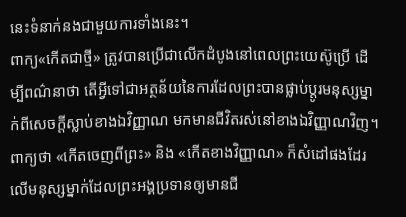នេះទំនាក់នងជាមួយការទាំងនេះ។
ពាក្យ«កើតជាថ្មី» ត្រូវបានប្រើជាលើកដំបូងនៅពេលព្រះយេស៊ូប្រើ ដើម្បីពណ៌នាថា តើអ្វីទៅជាអត្ថន័យនៃការដែលព្រះបានផ្លាប់ប្តូរមនុស្សម្នាក់ពីសេចក្តីស្លាប់ខាងឯវិញ្ញាណ មកមានជីវិតរស់នៅខាងឯវិញ្ញាណវិញ។ ពាក្យថា «កើតចេញពីព្រះ» និង «កើតខាងវិញ្ញាណ» ក៏សំដៅផងដែរលើមនុស្សម្នាក់ដែលព្រះអង្គប្រទានឲ្យមានជី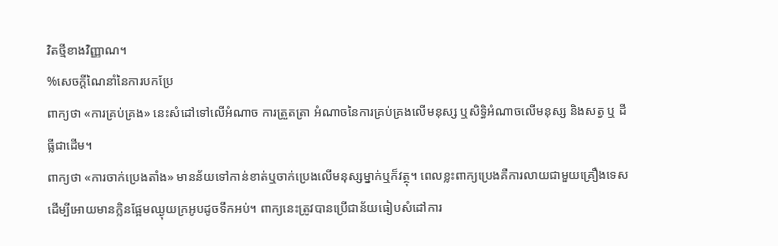វិតថ្មីខាងវិញ្ញាណ។
%សេចក្តីណៃនាំនៃការបកប្រែ
ពាក្យថា «ការគ្រប់គ្រង» នេះសំដៅទៅលើអំណាច ការត្រួតត្រា អំណាចនៃការគ្រប់គ្រងលើមនុស្ស ឬសិទ្ធិអំណាចលើមនុស្ស និងសត្វ ឬ ដីធ្លីជាដើម។
ពាក្យថា «ការចាក់ប្រេងតាំង» មានន័យទៅកាន់ខាត់ឬចាក់ប្រេងលើមនុស្សម្នាក់ឬក៏វត្ថុ។ ពេលខ្លះពាក្យប្រេងគឺការលាយជាមួយគ្រឿងទេសដើម្បីអោយមានក្លិនផ្អែមឈ្ងុយក្រអូបដូចទឹកអប់។ ពាក្យនេះត្រូវបានប្រើជាន័យធៀបសំដៅការ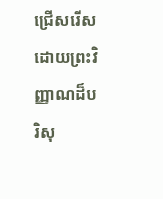ជ្រើសរើសដោយព្រះវិញ្ញាណដ៏បរិសុ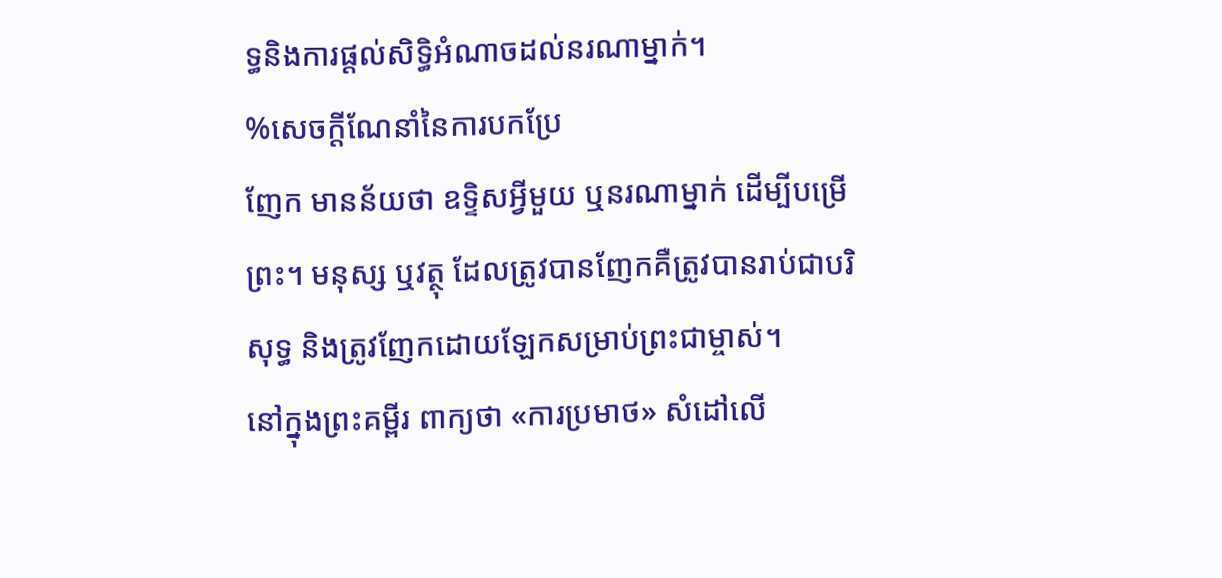ទ្ធនិងការផ្តល់សិទ្ធិអំណាចដល់នរណាម្នាក់។
%សេចក្តីណែនាំនៃការបកប្រែ
ញែក មានន័យថា ឧទិ្ទសអ្វីមួយ ឬនរណាម្នាក់ ដើម្បីបម្រើព្រះ។ មនុស្ស ឬវត្ថុ ដែលត្រូវបានញែកគឺត្រូវបានរាប់ជាបរិសុទ្ធ និងត្រូវញែកដោយឡែកសម្រាប់ព្រះជាម្ចាស់។
នៅក្នុងព្រះគម្ពីរ ពាក្យថា «ការប្រមាថ» សំដៅលើ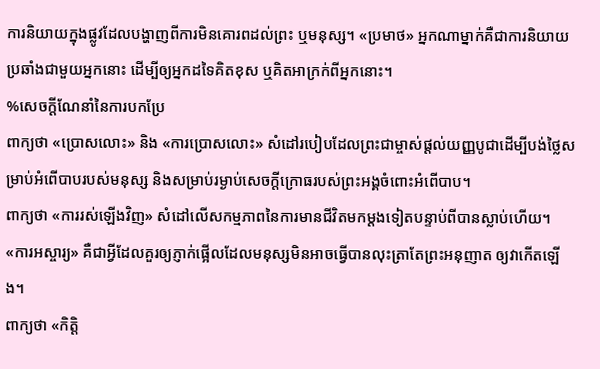ការនិយាយក្នុងផ្លូវដែលបង្ហាញពីការមិនគោរពដល់ព្រះ ឬមនុស្ស។ «ប្រមាថ» អ្នកណាម្នាក់គឺជាការនិយាយប្រឆាំងជាមួយអ្នកនោះ ដើម្បីឲ្យអ្នកដទៃគិតខុស ឬគិតអាក្រក់ពីអ្នកនោះ។
%សេចក្តីណែនាំនៃការបកប្រែ
ពាក្យថា «ប្រោសលោះ» និង «ការប្រោសលោះ» សំដៅរបៀបដែលព្រះជាម្ចាស់ផ្តល់យញ្ញបូជាដើម្បីបង់ថ្លៃសម្រាប់អំពើបាបរបស់មនុស្ស និងសម្រាប់រម្ងាប់សេចក្តីក្រោធរបស់ព្រះអង្គចំពោះអំពើបាប។
ពាក្យថា «ការរស់ឡើងវិញ» សំដៅលើសកម្មភាពនៃការមានជីវិតមកម្តងទៀតបន្ទាប់ពីបានស្លាប់ហើយ។
«ការអស្ចារ្យ» គឺជាអ្វីដែលគួរឲ្យភ្ញាក់ផ្អើលដែលមនុស្សមិនអាចធ្វើបានលុះត្រាតែព្រះអនុញាត ឲ្យវាកើតឡើង។
ពាក្យថា «កិត្តិ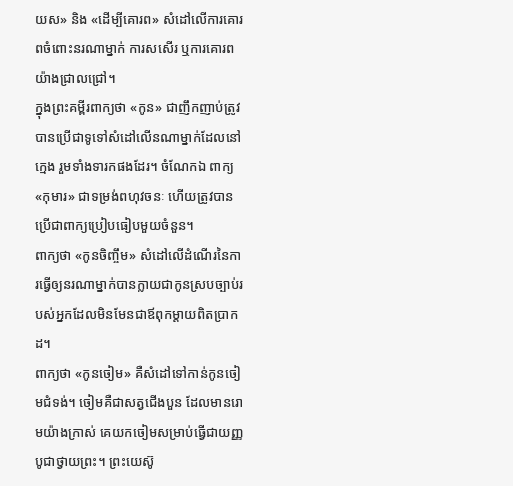យស» និង «ដើម្បីគោរព» សំដៅលើការគោរពចំពោះនរណាម្នាក់ ការសសើរ ឬការគោរពយ៉ាងជ្រាលជ្រៅ។
ក្នុងព្រះគម្ពីរពាក្យថា «កូន» ជាញឹកញាប់ត្រូវបានប្រើជាទូទៅសំដៅលើនណាម្នាក់ដែលនៅក្មេង រួមទាំងទារកផងដែរ។ ចំណែកឯ ពាក្យ «កុមារ» ជាទម្រង់ពហុវចនៈ ហើយត្រូវបានប្រើជាពាក្យប្រៀបធៀបមួយចំនួន។
ពាក្យថា «កូនចិញ្ចឹម» សំដៅលើដំណើរនៃការធ្វើឲ្យនរណាម្នាក់បានក្លាយជាកូនស្របច្បាប់របស់អ្នកដែលមិនមែនជាឪពុកម្តាយពិតប្រាកដ។
ពាក្យថា «កូនចៀម» គឺសំដៅទៅកាន់កូនចៀមជំទង់។ ចៀមគឺជាសត្វជើងបួន ដែលមានរោមយ៉ាងក្រាស់ គេយកចៀមសម្រាប់ធ្វើជាយញ្ញបូជាថ្វាយព្រះ។ ព្រះយេស៊ូ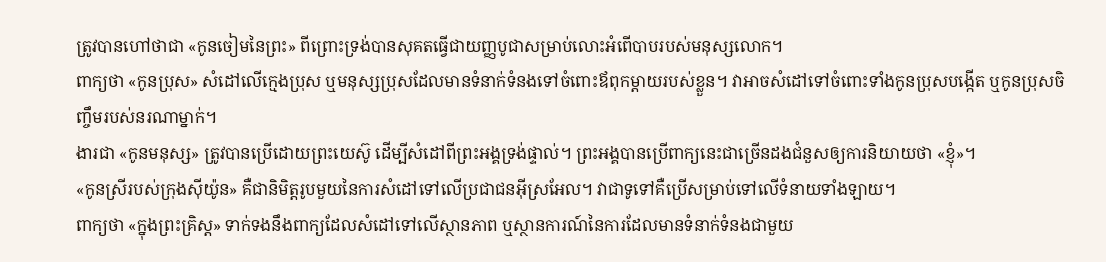ត្រូវបានហៅថាជា «កូនចៀមនៃព្រះ» ពីព្រោះទ្រង់បានសុគតធ្វើជាយញ្ញបូជាសម្រាប់លោះអំពើបាបរបស់មនុស្សលោក។
ពាក្យថា «កូនប្រុស» សំដៅលើក្មេងប្រុស ឬមនុស្សប្រុសដែលមានទំនាក់ទំនងទៅចំពោះឪពុកម្ដាយរបស់ខ្លួន។ វាអាចសំដៅទៅចំពោះទាំងកូនប្រុសបង្កើត ឬកូនប្រុសចិញ្ចឹមរបស់នរណាម្នាក់។
ងារជា «កូនមនុស្ស» ត្រូវបានប្រើដោយព្រះយេស៊ូ ដើម្បីសំដៅពីព្រះអង្គទ្រង់ផ្ទាល់។ ព្រះអង្គបានប្រើពាក្យនេះជាច្រើនដងជំនួសឲ្យការនិយាយថា «ខ្ញុំ»។
«កូនស្រីរបស់ក្រុងស៊ីយ៉ូន» គឺជានិមិត្តរូបមួយនៃការសំដៅទៅលើប្រជាជនអ៊ីស្រអែល។ វាជាទូទៅគឺប្រើសម្រាប់ទៅលើទំនាយទាំងឡាយ។
ពាក្យថា «ក្នុងព្រះគ្រិស្ត» ទាក់ទងនឹងពាក្យដែលសំដៅទៅលើស្ថានភាព ឬស្ថានការណ៍នៃការដែលមានទំនាក់ទំនងជាមួយ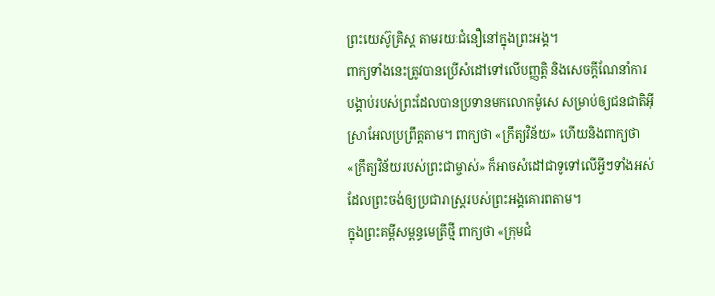ព្រះយេស៊ូគ្រិស្ត តាមរយៈជំនឿនៅក្នុងព្រះអង្គ។
ពាក្យទាំងនេះត្រូវបានប្រើសំដៅទៅលើបញ្ញត្តិ និងសេចក្តីណែនាំការបង្គាប់របស់ព្រះដែលបានប្រទានមកលោកម៉ូសេ សម្រាប់ឲ្យជនជាតិអ៊ីស្រាអែលប្រព្រឹត្តតាម។ ពាក្យថា «ក្រឹត្យវិន័យ» ហើយនិងពាក្យថា «ក្រឹត្យវិន័យរបស់ព្រះជាម្ចាស់» ក៏អាចសំដៅជាទូទៅលើអ្វីៗទាំងអស់ដែលព្រះចង់ឲ្យប្រជារាស្ត្ររបស់ព្រះអង្គគោរពតាម។
ក្នុងព្រះគម្ពីសម្ពន្ធមេត្រីថ្មី ពាក្យថា «ក្រុមជំ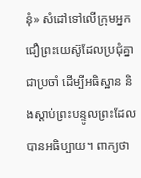នុំ» សំដៅទៅលើក្រុមអ្នកជឿព្រះយេស៊ូដែលប្រជុំគ្នាជាប្រចាំ ដើម្បីអធិស្ឋាន និងស្ដាប់ព្រះបន្ទូលព្រះដែលបានអធិប្បាយ។ ពាក្យថា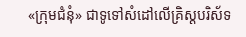«ក្រុមជំនុំ» ជាទូទៅសំដៅលើគ្រិស្តបរិស័ទ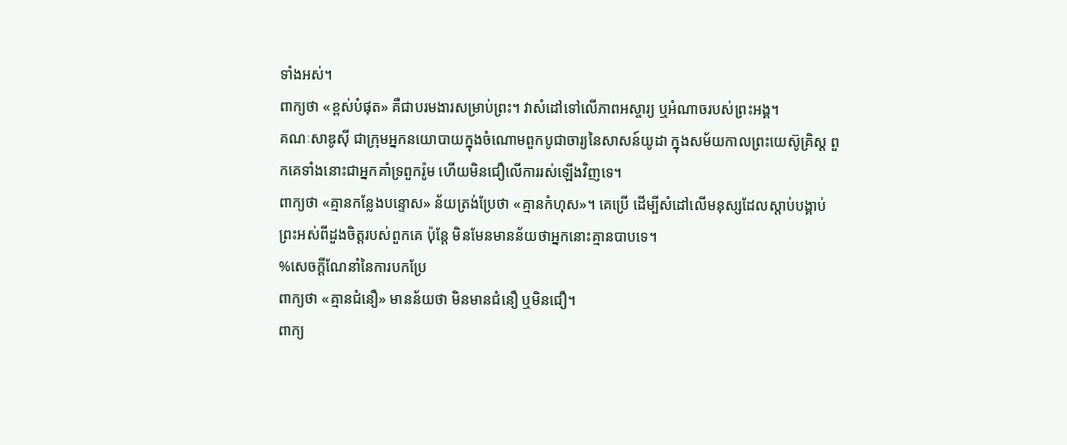ទាំងអស់។
ពាក្យថា «ខ្ពស់បំផុត» គឺជាបរមងារសម្រាប់ព្រះ។ វាសំដៅទៅលើភាពអស្ចារ្យ ឬអំណាចរបស់ព្រះអង្គ។
គណៈសាឌូស៊ី ជាក្រុមអ្នកនយោបាយក្នុងចំណោមពួកបូជាចារ្យនៃសាសន៍យូដា ក្នុងសម័យកាលព្រះយេស៊ូគ្រិស្ត ពួកគេទាំងនោះជាអ្នកគាំទ្រពួករ៉ូម ហើយមិនជឿលើការរស់ឡើងវិញទេ។
ពាក្យថា «គ្មានកន្លែងបន្ទោស» ន័យត្រង់ប្រែថា «គ្មានកំហុស»។ គេប្រើ ដើម្បីសំដៅលើមនុស្សដែលស្តាប់បង្គាប់ព្រះអស់ពីដួងចិត្តរបស់ពួកគេ ប៉ុន្តែ មិនមែនមានន័យថាអ្នកនោះគ្មានបាបទេ។
%សេចក្តីណែនាំនៃការបកប្រែ
ពាក្យថា «គ្មានជំនឿ» មានន័យថា មិនមានជំនឿ ឬមិនជឿ។
ពាក្យ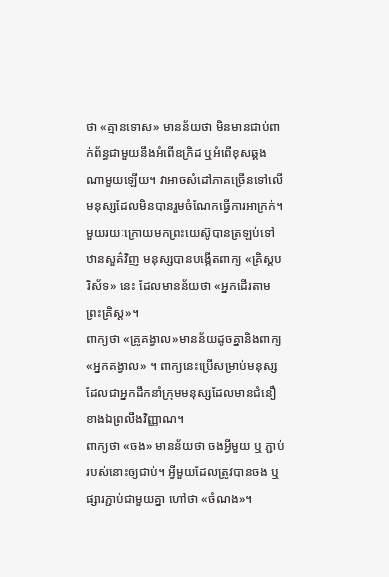ថា «គ្មានទោស» មានន័យថា មិនមានជាប់ពាក់ព័ន្ធជាមួយនឹងអំពើឧក្រិដ ឬអំពើខុសឆ្គងណាមួយឡើយ។ វាអាចសំដៅភាគច្រើនទៅលើមនុស្សដែលមិនបានរួមចំណែកធ្វើការអាក្រក់។
មួយរយៈក្រោយមកព្រះយេស៊ូបានត្រឡប់ទៅឋានសួគ៌វិញ មនុស្សបានបង្កើតពាក្យ «គ្រិស្តបរិស័ទ» នេះ ដែលមានន័យថា «អ្នកដើរតាមព្រះគ្រិស្ត»។
ពាក្យថា «គ្រូគង្វាល»មានន័យដូចគ្នានិងពាក្យ«អ្នកគង្វាល» ។ ពាក្យនេះប្រើសម្រាប់មនុស្សដែលជាអ្នកដឹកនាំក្រុមមនុស្សដែលមានជំនឿខាងឯព្រលឹងវិញ្ញាណ។
ពាក្យថា «ចង» មានន័យថា ចងអ្វីមួយ ឬ ភ្ជាប់របស់នោះឲ្យជាប់។ អ្វីមួយដែលត្រូវបានចង ឬផ្សារភ្ជាប់ជាមួយគ្នា ហៅថា «ចំណង»។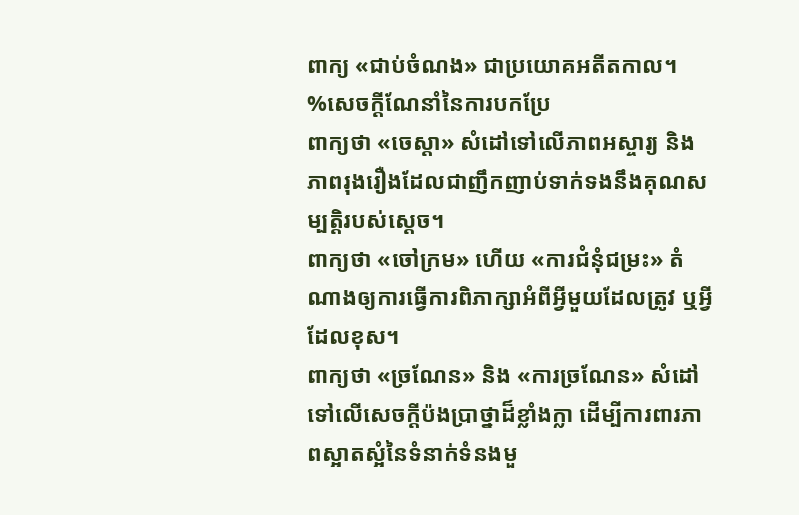ពាក្យ «ជាប់ចំណង» ជាប្រយោគអតីតកាល។
%សេចក្តីណែនាំនៃការបកប្រែ
ពាក្យថា «ចេស្តា» សំដៅទៅលើភាពអស្ចារ្យ និងភាពរុងរឿងដែលជាញឹកញាប់ទាក់ទងនឹងគុណសម្បត្ដិរបស់ស្ដេច។
ពាក្យថា «ចៅក្រម» ហើយ «ការជំនុំជម្រះ» តំណាងឲ្យការធ្វើការពិភាក្សាអំពីអ្វីមួយដែលត្រូវ ឬអ្វីដែលខុស។
ពាក្យថា «ច្រណែន» និង «ការច្រណែន» សំដៅទៅលើសេចក្តីប៉ងប្រាថ្នាដ៏ខ្លាំងក្លា ដើម្បីការពារភាពស្អាតស្អំនៃទំនាក់ទំនងមួ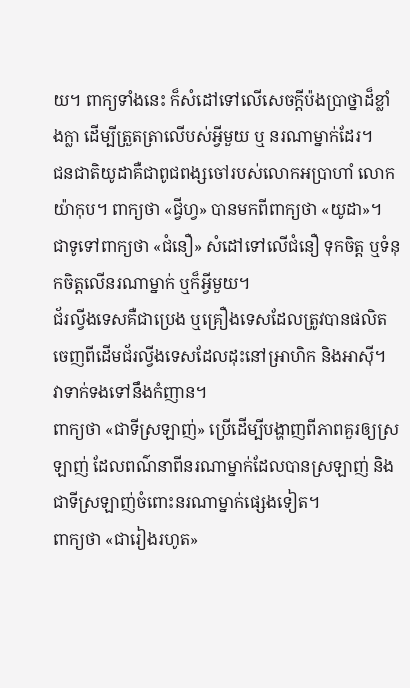យ។ ពាក្យទាំងនេះ ក៏សំដៅទៅលើសេចក្តីប៉ងប្រាថ្នាដ៏ខ្លាំងក្លា ដើម្បីត្រួតត្រាលើបស់អ្វីមួយ ឬ នរណាម្នាក់ដែរ។
ជនជាតិយូដាគឺជាពូជពង្សចៅរបស់លោកអប្រាហាំ លោកយ៉ាកុប។ ពាក្យថា «ជ្វីហ្វ» បានមកពីពាក្យថា «យូដា»។
ជាទូទៅពាក្យថា «ជំនឿ» សំដៅទៅលើជំនឿ ទុកចិត្ត ឬទំនុកចិត្តលើនរណាម្នាក់ ឬក៏អ្វីមួយ។
ជ័រល្វីងទេសគឺជាប្រេង ឬគ្រឿងទេសដែលត្រូវបានផលិតចេញពីដើមជ័រល្វីងទេសដែលដុះនៅអា្រហិក និងអាស៊ី។ វាទាក់ទងទៅនឹងកំញាន។
ពាក្យថា «ជាទីស្រឡាញ់» ប្រើដើម្បីបង្ហាញពីភាពគួរឲ្យស្រឡាញ់ ដែលពណ៌នាពីនរណាម្នាក់ដែលបានស្រឡាញ់ និងជាទីស្រឡាញ់ចំពោះនរណាម្នាក់ផ្សេងទៀត។
ពាក្យថា «ជារៀងរហូត»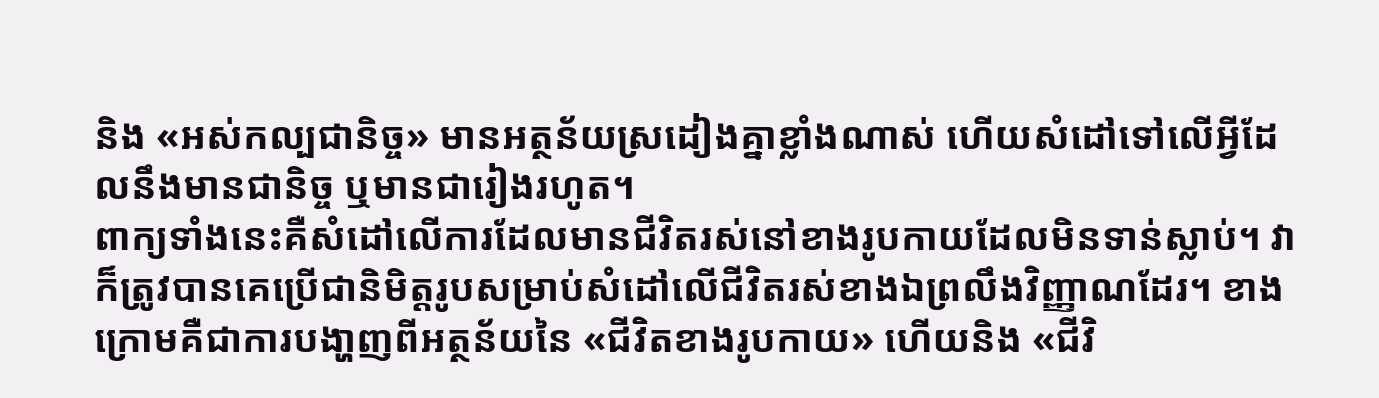និង «អស់កល្បជានិច្ច» មានអត្ថន័យស្រដៀងគ្នាខ្លាំងណាស់ ហើយសំដៅទៅលើអ្វីដែលនឹងមានជានិច្ច ឬមានជារៀងរហូត។
ពាក្យទាំងនេះគឺសំដៅលើការដែលមានជីវិតរស់នៅខាងរូបកាយដែលមិនទាន់ស្លាប់។ វាក៏ត្រូវបានគេប្រើជានិមិត្តរូបសម្រាប់សំដៅលើជីវិតរស់ខាងឯព្រលឹងវិញ្ញាណដែរ។ ខាងក្រោមគឺជាការបងា្ហញពីអត្ថន័យនៃ «ជីវិតខាងរូបកាយ» ហើយនិង «ជីវិ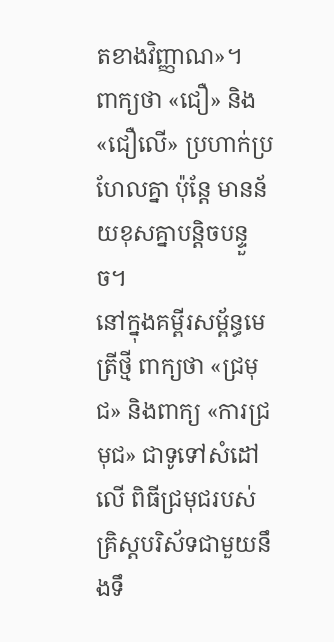តខាងវិញ្ញាណ»។
ពាក្យថា «ជឿ» និង «ជឿលើ» ប្រហាក់ប្រហែលគ្នា ប៉ុន្តែ មានន័យខុសគ្នាបន្តិចបន្ទួច។
នៅក្នុងគម្ពីរសម្ព័ន្ធមេត្រីថ្មី ពាក្យថា «ជ្រមុជ» និងពាក្យ «ការជ្រមុជ» ជាទូទៅសំដៅលើ ពិធីជ្រមុជរបស់គ្រិស្តបរិស័ទជាមួយនឹងទឹ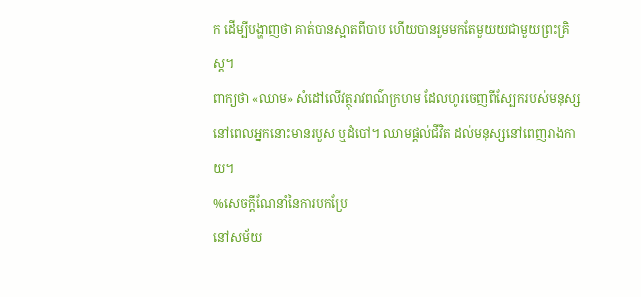ក ដើម្បីបង្ហាញថា គាត់បានស្អាតពីបាប ហើយបានរួមមកតែមួយយជាមួយព្រះគ្រិស្ត។
ពាក្យថា «ឈាម» សំដៅលើវត្ថុរាវពណ៌ក្រហម ដែលហូរចេញពីស្បែករបស់មនុស្ស នៅពេលអ្នកនោះមានរបួស ឬដំបៅ។ ឈាមផ្តល់ជីវិត ដល់មនុស្សនៅពេញរាងកាយ។
%សេចក្តីណែនាំនៃការបកប្រែ
នៅសម័យ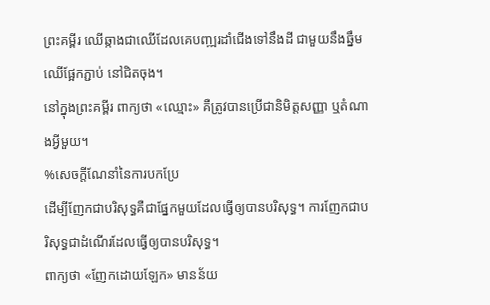ព្រះគម្ពីរ ឈើឆ្កាងជាឈើដែលគេបញ្ឍរដាំជើងទៅនឹងដី ជាមួយនឹងឆ្នឹមឈើផ្អែកភ្ជាប់ នៅជិតចុង។
នៅក្នុងព្រះគម្ពីរ ពាក្យថា «ឈ្មោះ» គឺត្រូវបានប្រើជានិមិត្តសញ្ញា ឬតំណាងអ្វីមួយ។
%សេចក្តីណែនាំនៃការបកប្រែ
ដើម្បីញែកជាបរិសុទ្ធគឺជាផ្នែកមួយដែលធ្វើឲ្យបានបរិសុទ្ធ។ ការញែកជាបរិសុទ្ធជាដំណើរដែលធ្វើឲ្យបានបរិសុទ្ធ។
ពាក្យថា «ញែកដោយឡែក» មានន័យ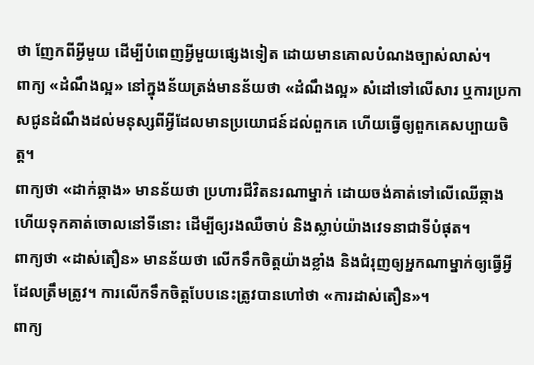ថា ញែកពីអ្វីមួយ ដើម្បីបំពេញអ្វីមួយផ្សេងទៀត ដោយមានគោលបំណងច្បាស់លាស់។
ពាក្យ «ដំណឹងល្អ» នៅក្នុងន័យត្រង់មានន័យថា «ដំណឹងល្អ» សំដៅទៅលើសារ ឬការប្រកាសជូនដំណឹងដល់មនុស្សពីអ្វីដែលមានប្រយោជន៍ដល់ពួកគេ ហើយធ្វើឲ្យពួកគេសប្បាយចិត្ត។
ពាក្យថា «ដាក់ឆ្កាង» មានន័យថា ប្រហារជីវិតនរណាម្នាក់ ដោយចង់គាត់ទៅលើឈើឆ្កាង ហើយទុកគាត់ចោលនៅទីនោះ ដើម្បីឲ្យរងឈឺចាប់ និងស្លាប់យ៉ាងវេទនាជាទីបំផុត។
ពាក្យថា «ដាស់តឿន» មានន័យថា លើកទឹកចិត្ដយ៉ាងខ្លាំង និងជំរុញឲ្យអ្នកណាម្នាក់ឲ្យធ្វើអ្វីដែលត្រឹមត្រូវ។ ការលើកទឹកចិត្តបែបនេះត្រូវបានហៅថា «ការដាស់តឿន»។
ពាក្យ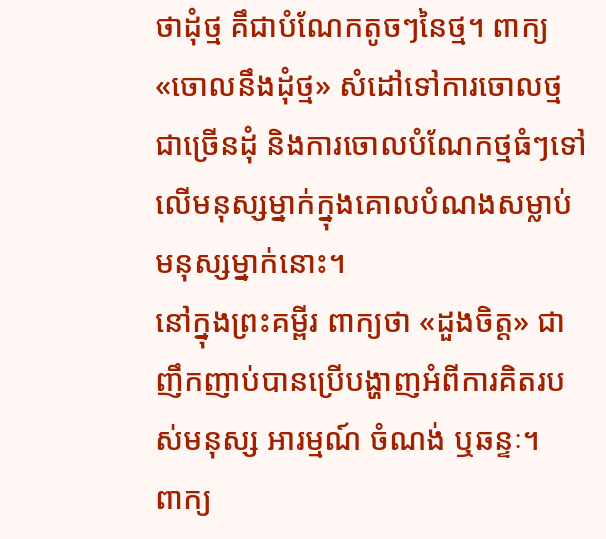ថាដុំថ្ម គឹជាបំណែកតូចៗនៃថ្ម។ ពាក្យ «ចោលនឹងដុំថ្ម» សំដៅទៅការចោលថ្មជាច្រើនដុំ និងការចោលបំណែកថ្មធំៗទៅលើមនុស្សម្នាក់ក្នុងគោលបំណងសម្លាប់មនុស្សម្នាក់នោះ។
នៅក្នុងព្រះគម្ពីរ ពាក្យថា «ដួងចិត្ត» ជាញឹកញាប់បានប្រើបង្ហាញអំពីការគិតរបស់មនុស្ស អារម្មណ៍ ចំណង់ ឬឆន្ទៈ។
ពាក្យ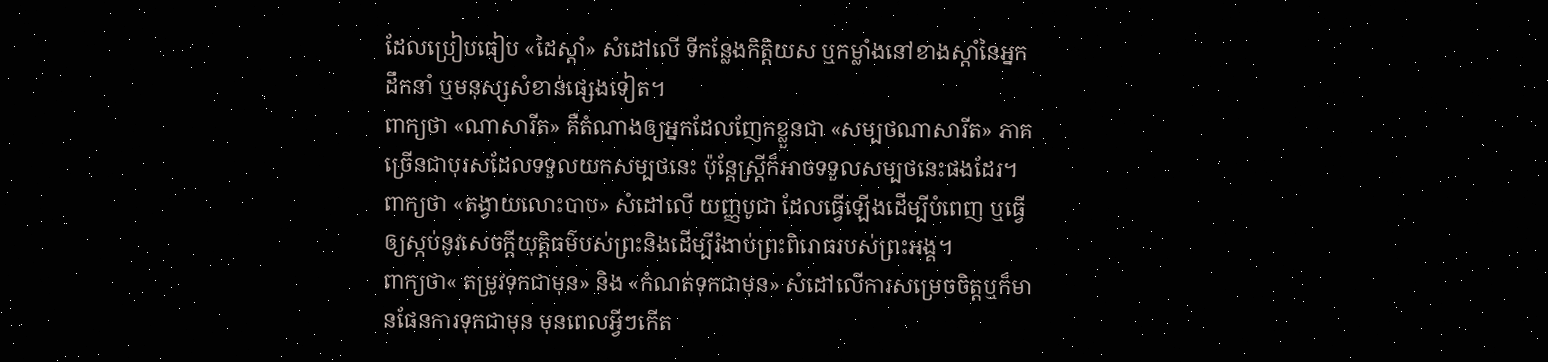ដែលប្រៀបធៀប «ដៃស្តាំ» សំដៅលើ ទីកន្លែងកិតិ្តយស ឬកម្លាំងនៅខាងស្តាំនៃអ្នកដឹកនាំ ឬមនុស្សសំខាន់ផ្សេងទៀត។
ពាក្យថា «ណាសារីត» គឺតំណាងឲ្យអ្នកដែលញែកខ្លួនជា «សម្បថណាសារីត» ភាគច្រើនជាបុរសដែលទទួលយកសម្បថនេះ ប៉ុន្តែស្ត្រីក៏អាចទទួលសម្បថនេះផងដែរ។
ពាក្យថា «តង្វាយលោះបាប» សំដៅលើ យញ្ញបូជា ដែលធ្វើឡើងដើម្បីបំពេញ ឬធ្វើឲ្យស្កប់នូវសេចក្តីយុត្តិធម៌បស់ព្រះនិងដើម្បីរំងាប់ព្រះពិរោធរបស់ព្រះអង្គ។
ពាក្យថា« តម្រូវទុកជាមុន» និង «កំណត់ទុកជាមុន» សំដៅលើការសម្រេចចិត្តឬក៏មានផែនការទុកជាមុន មុនពេលអ្វីៗកើត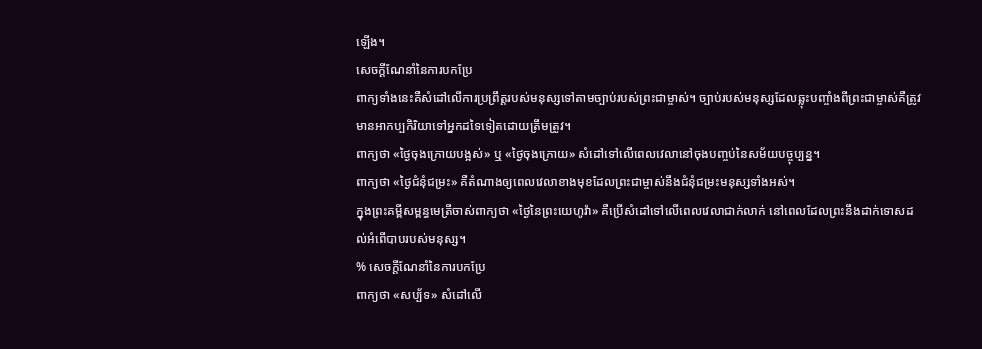ឡើង។
សេចក្តីណែនាំនៃការបកប្រែ
ពាក្យទាំងនេះគឺសំដៅលើការប្រព្រឹត្តរបស់មនុស្សទៅតាមច្បាប់របស់ព្រះជាម្ចាស់។ ច្បាប់របស់មនុស្សដែលឆ្លុះបញ្ចាំងពីព្រះជាម្ចាស់គឺត្រូវមានអាកប្បកិរិយាទៅអ្នកដទៃទៀតដោយត្រឹមត្រូវ។
ពាក្យថា «ថ្ងៃចុងក្រោយបង្អស់» ឬ «ថ្ងៃចុងក្រោយ» សំដៅទៅលើពេលវេលានៅចុងបញ្ចប់នៃសម័យបច្ចុប្បន្ន។
ពាក្យថា «ថ្ងៃជំនុំជម្រះ» គឺតំណាងឲ្យពេលវេលាខាងមុខដែលព្រះជាម្ចាស់នឹងជំនុំជម្រះមនុស្សទាំងអស់។
ក្នុងព្រះគម្ពីសម្ពន្ធមេត្រីចាស់ពាក្យថា «ថ្ងៃនៃព្រះយេហូវ៉ា» គឺប្រើសំដៅទៅលើពេលវេលាជាក់លាក់ នៅពេលដែលព្រះនឹងដាក់ទោសដល់អំពើបាបរបស់មនុស្ស។
% សេចក្តីណែនាំនៃការបកប្រែ
ពាក្យថា «សប្ប័ទ» សំដៅលើ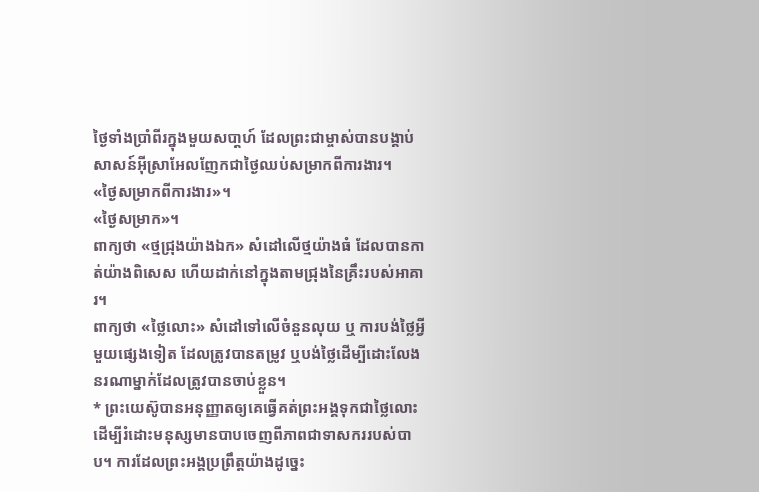ថ្ងៃទាំងប្រាំពីរក្នុងមួយសបា្ដហ៍ ដែលព្រះជាម្ចាស់បានបង្គាប់សាសន៍អ៊ីស្រាអែលញែកជាថ្ងៃឈប់សម្រាកពីការងារ។
«ថ្ងៃសម្រាកពីការងារ»។
«ថ្ងៃសម្រាក»។
ពាក្យថា «ថ្មជ្រុងយ៉ាងឯក» សំដៅលើថ្មយ៉ាងធំ ដែលបានកាត់យ៉ាងពិសេស ហើយដាក់នៅក្នុងតាមជ្រុងនៃគ្រឹះរបស់អាគារ។
ពាក្យថា «ថ្លៃលោះ» សំដៅទៅលើចំនួនលុយ ឬ ការបង់ថ្លៃអ្វីមួយផ្សេងទៀត ដែលត្រូវបានតម្រូវ ឬបង់ថ្លៃដើម្បីដោះលែងនរណាម្នាក់ដែលត្រូវបានចាប់ខ្លួន។
* ព្រះយេស៊ូបានអនុញ្ញាតឲ្យគេធ្វើគត់ព្រះអង្គទុកជាថ្លៃលោះ ដើម្បីរំដោះមនុស្សមានបាបចេញពីភាពជាទាសកររបស់បាប។ ការដែលព្រះអង្គប្រព្រឹត្តយ៉ាងដូច្នេះ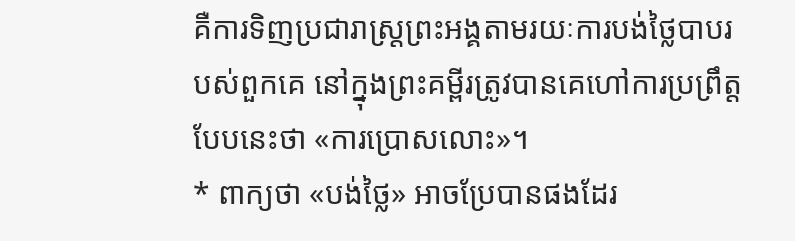គឺការទិញប្រជារាស្រ្តព្រះអង្គតាមរយៈការបង់ថ្លៃបាបរបស់ពួកគេ នៅក្នុងព្រះគម្ពីរត្រូវបានគេហៅការប្រព្រឹត្តបែបនេះថា «ការប្រោសលោះ»។
* ពាក្យថា «បង់ថ្លៃ» អាចប្រែបានផងដែរ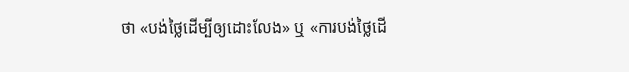ថា «បង់ថ្លៃដើម្បីឲ្យដោះលែង» ឬ «ការបង់ថ្លៃដើ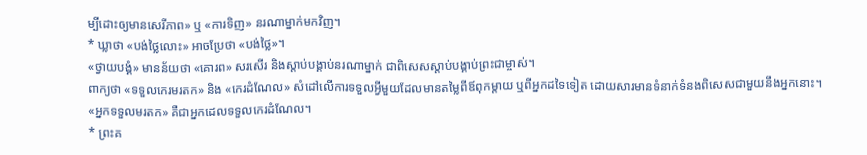ម្បីដោះឲ្យមានសេរីភាព» ឬ «ការទិញ» នរណាម្នាក់មកវិញ។
* ឃ្លាថា «បង់ថ្លៃលោះ» អាចប្រែថា «បង់ថ្លៃ»។
«ថ្វាយបង្គំ» មានន័យថា «គោរព» សរសើរ និងស្តាប់បង្គាប់នរណាម្នាក់ ជាពិសេសស្តាប់បង្គាប់ព្រះជាម្ចាស់។
ពាក្យថា «ទទួលកេរមរតក» និង «កេរដំណែល» សំដៅលើការទទួលអ្វីមួយដែលមានតម្លៃពីឪពុកម្តាយ ឬពីអ្នកដទៃទៀត ដោយសារមានទំនាក់ទំនងពិសេសជាមួយនឹងអ្នកនោះ។ «អ្នកទទួលមរតក» គឺជាអ្នកដេលទទួលកេរដំណែល។
* ព្រះគ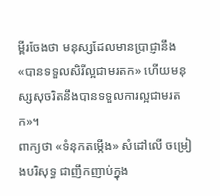ម្ពីរចែងថា មនុស្សដែលមានប្រាជ្ញានឹង «បានទទួលសិរីល្អជាមរតក» ហើយមនុស្សសុចរិតនឹងបានទទួលការល្អជាមរតក»។
ពាក្យថា «ទំនុកតម្កើង» សំដៅលើ ចម្រៀងបរិសុទ្ធ ជាញឹកញាប់ក្នុង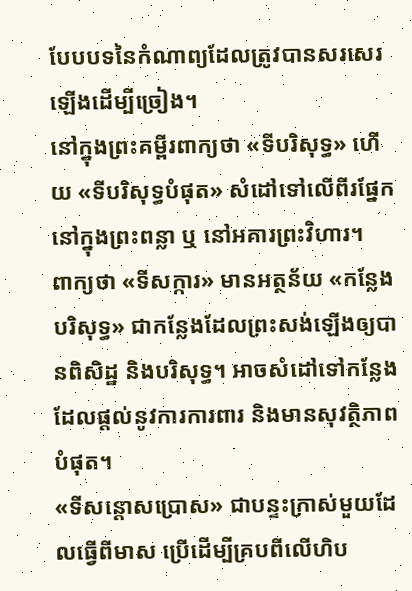បែបបទនៃកំណាព្យដែលត្រូវបានសរសេរឡើងដើម្បីច្រៀង។
នៅក្នុងព្រះគម្ពីរពាក្យថា «ទីបរិសុទ្ធ» ហើយ «ទីបរិសុទ្ធបំផុត» សំដៅទៅលើពីរផ្នែកនៅក្នុងព្រះពន្លា ឬ នៅអគារព្រះវិហារ។
ពាក្យថា «ទីសក្ការ» មានអត្ថន័យ «កន្លែងបរិសុទ្ធ» ជាកន្លែងដែលព្រះសង់ឡើងឲ្យបានពិសិដ្ឋ និងបរិសុទ្ធ។ អាចសំដៅទៅកន្លែងដែលផ្តល់នូវការការពារ និងមានសុវត្ថិភាពបំផុត។
«ទីសន្តោសប្រោស» ជាបន្ទះក្រាស់មួយដែលធ្វើពីមាស ប្រើដើម្បីគ្របពីលើហិប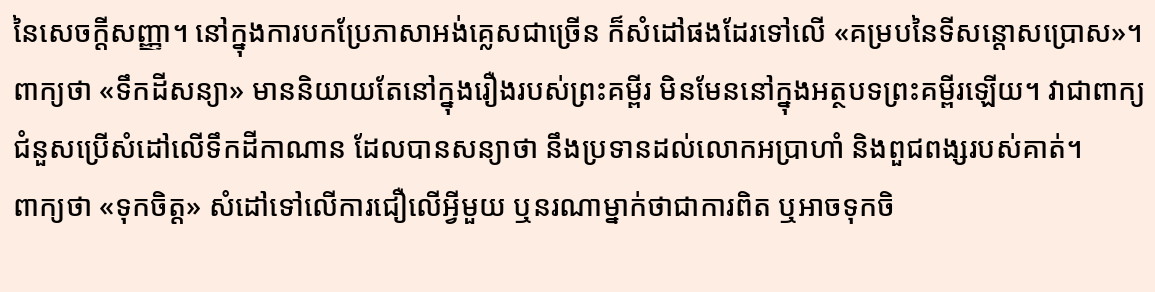នៃសេចក្តីសញ្ញា។ នៅក្នុងការបកប្រែភាសាអង់គ្លេសជាច្រើន ក៏សំដៅផងដែរទៅលើ «គម្របនៃទីសន្តោសប្រោស»។
ពាក្យថា «ទឹកដីសន្យា» មាននិយាយតែនៅក្នុងរឿងរបស់ព្រះគម្ពីរ មិនមែននៅក្នុងអត្ថបទព្រះគម្ពីរឡើយ។ វាជាពាក្យជំនួសប្រើសំដៅលើទឹកដីកាណាន ដែលបានសន្យាថា នឹងប្រទានដល់លោកអប្រាហាំ និងពួជពង្សរបស់គាត់។
ពាក្យថា «ទុកចិត្ត» សំដៅទៅលើការជឿលើអ្វីមួយ ឬនរណាម្នាក់ថាជាការពិត ឬអាចទុកចិ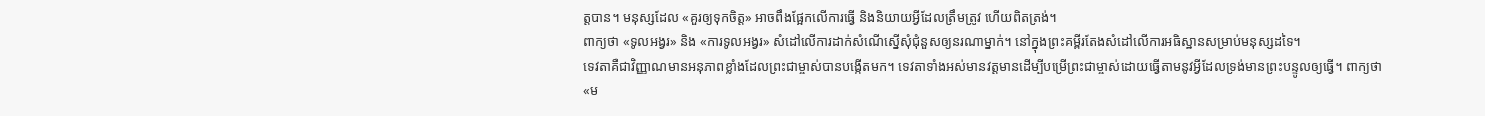ត្តបាន។ មនុស្សដែល «គួរឲ្យទុកចិត្ដ» អាចពឹងផ្អែកលើការធ្វើ និងនិយាយអ្វីដែលត្រឹមត្រូវ ហើយពិតត្រង់។
ពាក្យថា «ទូលអង្វរ» និង «ការទូលអង្វរ» សំដៅលើការដាក់សំណើស្នើសុំជុំនួសឲ្យនរណាម្នាក់។ នៅក្នុងព្រះគម្ពីរតែងសំដៅលើការអធិស្ឋានសម្រាប់មនុស្សដទៃ។
ទេវតាគឺជាវិញ្ញាណមានអនុភាពខ្លាំងដែលព្រះជាម្ចាស់បានបង្កើតមក។ ទេវតាទាំងអស់មានវត្តមានដើម្បីបម្រើព្រះជាម្ចាស់ដោយធ្វើតាមនូវអ្វីដែលទ្រង់មានព្រះបន្ទូលឲ្យធ្វើ។ ពាក្យថា «ម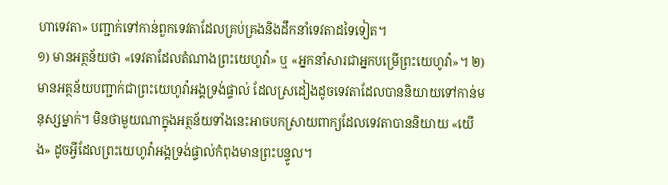ហាទេវតា» បញ្ជាក់ទៅកាន់ពួកទេវតាដែលគ្រប់គ្រងនិងដឹកនាំទេវតាដទៃទៀត។
១) មានអត្ថន័យថា «ទេវតាដែលតំណាងព្រះយេហូវ៉ា» ឬ «អ្នកនាំសារជាអ្នកបម្រើព្រះយេហូវ៉ា»។ ២) មានអត្ថន័យបញ្ជាក់ជាព្រះយេហូវ៉ាអង្គទ្រង់ផ្ទាល់ ដែលស្រដៀងដូចទេវតាដែលបាននិយាយទៅកាន់មនុស្សម្នាក់។ មិនថាមួយណាក្នុងអត្ថន័យទាំងនេះអាចបកស្រាយពាក្យដែលទេវតាបាននិយាយ «យើង» ដូចអ្វីដែលព្រះយេហូវ៉ាអង្គទ្រង់ផ្ទាល់កំពុងមានព្រះបន្ទូល។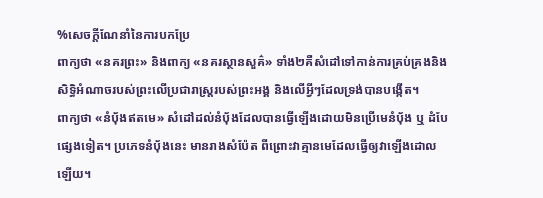%សេចក្តីណែនាំនៃការបកប្រែ
ពាក្យថា «នគរព្រះ» និងពាក្យ «នគរស្ថានសួគ៌» ទាំង២គឺសំដៅទៅកាន់ការគ្រប់គ្រងនិងសិទ្ធិអំណាចរបស់ព្រះលើប្រជារាស្ត្ររបស់ព្រះអង្គ និងលើអ្វីៗដែលទ្រង់បានបង្កើត។
ពាក្យថា «នំប៉័ងឥតមេ» សំដៅដល់នំប៉័ងដែលបានធ្វើឡើងដោយមិនប្រើមេនំប៉័ង ឬ ដំបែផ្សេងទៀត។ ប្រភេទនំប៉័ងនេះ មានរាងសំប៉ែត ពីព្រោះវាគ្មានមេដែលធ្វើឲ្យវាឡើងដោលឡើយ។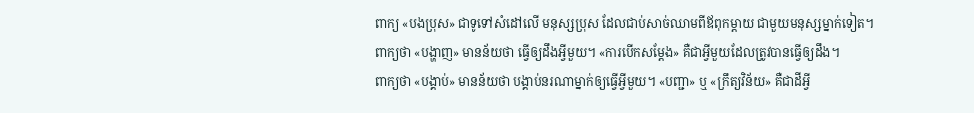ពាក្យ «បងប្រុស» ជាទូទៅសំដៅលើ មនុស្សប្រុស ដែលជាប់សាច់ឈាមពីឪពុកម្តាយ ជាមួយមនុស្សម្នាក់ទៀត។
ពាក្យថា «បង្ហាញ» មានន័យថា ធ្វើឲ្យដឹងអ្វីមួយ។ «ការបើកសម្តែង» គឺជាអ្វីមួយដែលត្រូវបានធ្វើឲ្យដឹង។
ពាក្យថា «បង្គាប់» មានន័យថា បង្គាប់នរណាម្នាក់ឲ្យធ្វើអ្វីមួយ។ «បញ្ជា» ឬ «ក្រឹត្យវិន័យ» គឺជាដីអ្វី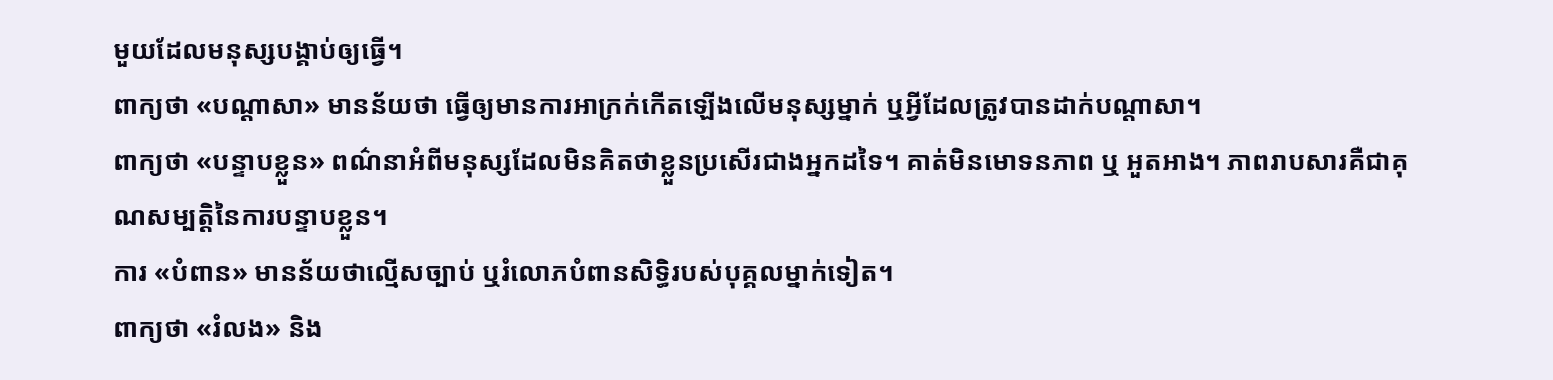មួយដែលមនុស្សបង្គាប់ឲ្យធ្វើ។
ពាក្យថា «បណ្ដាសា» មានន័យថា ធ្វើឲ្យមានការអាក្រក់កើតឡើងលើមនុស្សម្នាក់ ឬអ្វីដែលត្រូវបានដាក់បណ្តាសា។
ពាក្យថា «បន្ទាបខ្លួន» ពណ៌នាអំពីមនុស្សដែលមិនគិតថាខ្លួនប្រសើរជាងអ្នកដទៃ។ គាត់មិនមោទនភាព ឬ អួតអាង។ ភាពរាបសារគឺជាគុណសម្បត្តិនៃការបន្ទាបខ្លួន។
ការ «បំពាន» មានន័យថាល្មើសច្បាប់ ឬរំលោភបំពានសិទ្ធិរបស់បុគ្គលម្នាក់ទៀត។
ពាក្យថា «រំលង» និង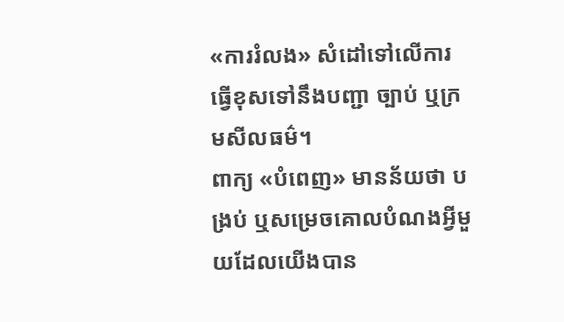«ការរំលង» សំដៅទៅលើការធ្វើខុសទៅនឹងបញ្ជា ច្បាប់ ឬក្រមសីលធម៌។
ពាក្យ «បំពេញ» មានន័យថា បង្រប់ ឬសម្រេចគោលបំណងអ្វីមួយដែលយើងបាន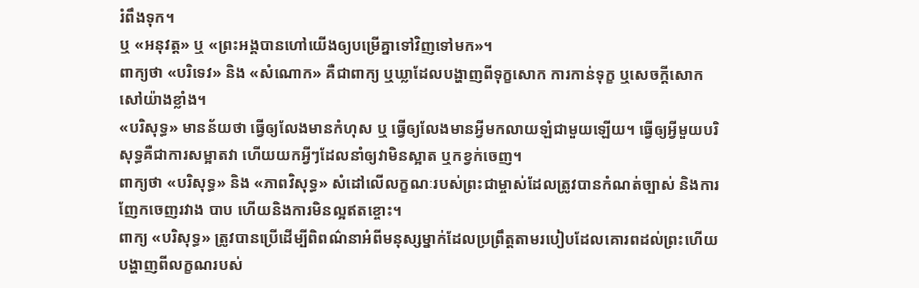រំពឹងទុក។
ឬ «អនុវត្ត» ឬ «ព្រះអង្គបានហៅយើងឲ្យបម្រើគ្នាទៅវិញទៅមក»។
ពាក្យថា «បរិទេវ» និង «សំណោក» គឺជាពាក្យ ឬឃ្លាដែលបង្ហាញពីទុក្ខសោក ការកាន់ទុក្ខ ឬសេចក្តីសោកសៅយ៉ាងខ្លាំង។
«បរិសុទ្ធ» មានន័យថា ធ្វើឲ្យលែងមានកំហុស ឬ ធ្វើឲ្យលែងមានអ្វីមកលាយឡំជាមួយឡើយ។ ធ្វើឲ្យអ្វីមួយបរិសុទ្ធគឺជាការសម្អាតវា ហើយយកអ្វីៗដែលនាំឲ្យវាមិនស្អាត ឬកខ្វក់ចេញ។
ពាក្យថា «បរិសុទ្ធ» និង «ភាពវិសុទ្ធ» សំដៅលើលក្ខណៈរបស់ព្រះជាម្ចាស់ដែលត្រូវបានកំណត់ច្បាស់ និងការញែកចេញរវាង បាប ហើយនិងការមិនល្អឥតខ្ចោះ។
ពាក្យ «បរិសុទ្ធ» ត្រូវបានប្រើដើម្បីពិពណ៌នាអំពីមនុស្សម្នាក់ដែលប្រព្រឹត្ដតាមរបៀបដែលគោរពដល់ព្រះហើយបង្ហាញពីលក្ខណរបស់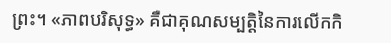ព្រះ។ «ភាពបរិសុទ្ធ» គឺជាគុណសម្បត្ដិនៃការលើកកិ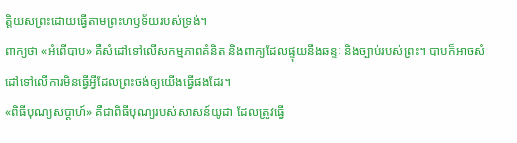ត្ដិយសព្រះដោយធ្វើតាមព្រះហឫទ័យរបស់ទ្រង់។
ពាក្យថា «អំពើបាប» គឺសំដៅទៅលើសកម្មភាពគំនិត និងពាក្យដែលផ្ទុយនឹងឆន្ទៈ និងច្បាប់របស់ព្រះ។ បាបក៏អាចសំដៅទៅលើការមិនធ្វើអ្វីដែលព្រះចង់ឲ្យយើងធ្វើផងដែរ។
«ពិធីបុណ្យសប្តាហ៍» គឺជាពិធីបុណ្យរបស់សាសន៍យូដា ដែលត្រូវធ្វើ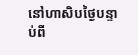នៅហាសិបថ្ងៃបន្ទាប់ពី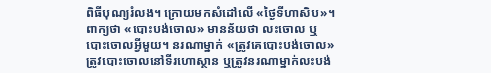ពិធីបុណ្យរំលង។ ក្រោយមកសំដៅលើ «ថ្ងៃទីហាសិប»។
ពាក្យថា «បោះបង់ចោល» មានន័យថា លះចោល ឬ បោះចោលអ្វីមួយ។ នរណាម្នាក់ «ត្រូវគេបោះបង់ចោល» ត្រូវបោះចោលនៅទីរហោស្ថាន ឬត្រូវនរណាម្នាក់លះបង់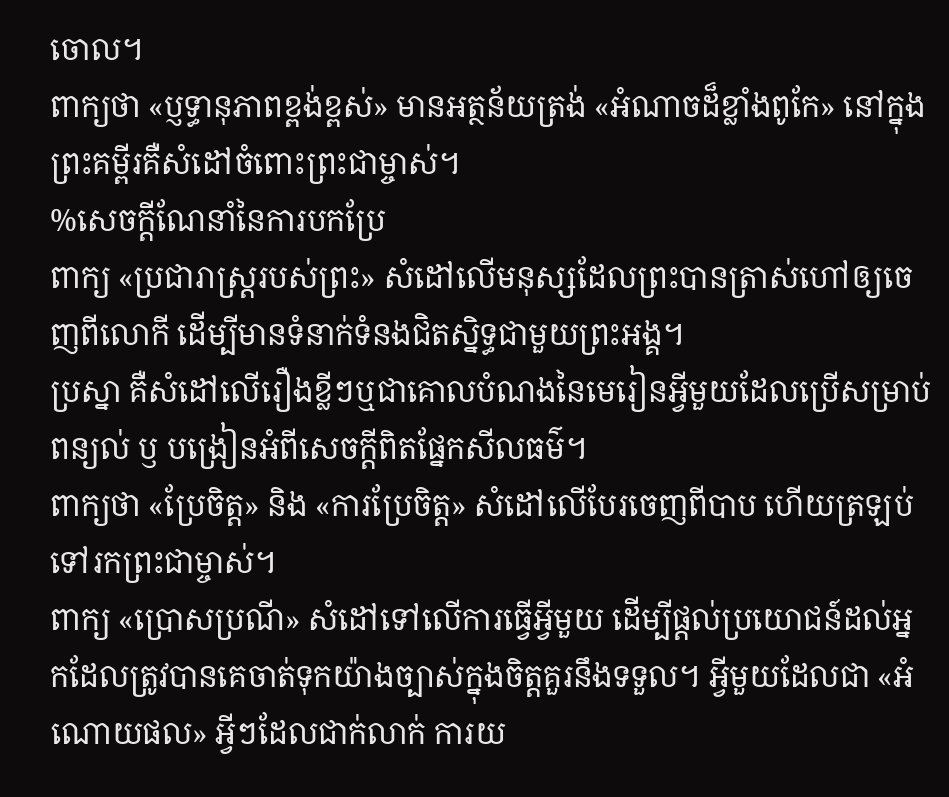ចោល។
ពាក្យថា «ប្ញទ្ធានុភាពខ្ពង់ខ្ពស់» មានអត្ថន័យត្រង់ «អំណាចដ៏ខ្លាំងពូកែ» នៅក្នុងព្រះគម្ពីរគឺសំដៅចំពោះព្រះជាម្ចាស់។
%សេចក្តីណែនាំនៃការបកប្រែ
ពាក្យ «ប្រជារាស្រ្តរបស់ព្រះ» សំដៅលើមនុស្សដែលព្រះបានត្រាស់ហៅឲ្យចេញពីលោកី ដើម្បីមានទំនាក់ទំនងជិតស្និទ្ធជាមួយព្រះអង្គ។
ប្រស្នា គឺសំដៅលើរឿងខ្លីៗឬជាគោលបំណងនៃមេរៀនអ្វីមួយដែលប្រើសម្រាប់ពន្យល់ ឫ បង្រៀនអំពីសេចក្ដីពិតផ្នែកសីលធម៌។
ពាក្យថា «ប្រែចិត្ត» និង «ការប្រែចិត្ត» សំដៅលើបែរចេញពីបាប ហើយត្រឡប់ទៅរកព្រះជាម្ចាស់។
ពាក្យ «ប្រោសប្រណី» សំដៅទៅលើការធ្វើអ្វីមួយ ដើម្បីផ្តល់ប្រយោជន៍ដល់អ្នកដែលត្រូវបានគេចាត់ទុកយ៉ាងច្បាស់ក្នុងចិត្តគួរនឹងទទួល។ អ្វីមួយដែលជា «អំណោយផល» អ្វីៗដែលជាក់លាក់ ការយ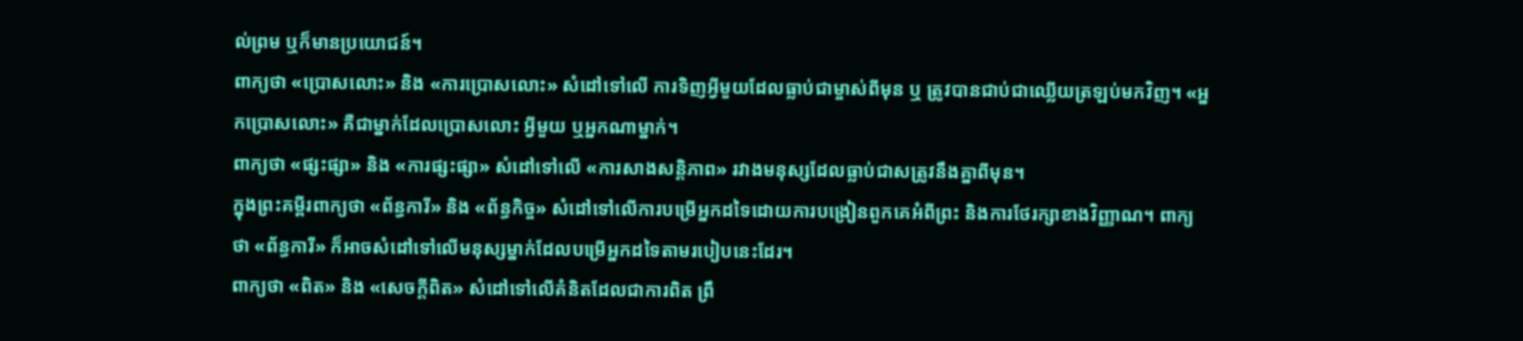ល់ព្រម ឬក៏មានប្រយោជន៍។
ពាក្យថា «ប្រោសលោះ» និង «ការប្រោសលោះ» សំដៅទៅលើ ការទិញអ្វីមួយដែលធ្លាប់ជាម្ចាស់ពីមុន ឬ ត្រូវបានជាប់ជាឈ្លើយត្រឡប់មកវិញ។ «អ្នកប្រោសលោះ» គឺជាម្នាក់ដែលប្រោសលោះ អ្វីមួយ ឬអ្នកណាម្នាក់។
ពាក្យថា «ផ្សះផ្សា» និង «ការផ្សះផ្សា» សំដៅទៅលើ «ការសាងសន្តិភាព» រវាងមនុស្សដែលធ្លាប់ជាសត្រូវនឹងគ្នាពីមុន។
ក្នុងព្រះគម្ពីរពាក្យថា «ព័ន្ធការី» និង «ព័ន្ធកិច្ច» សំដៅទៅលើការបម្រើអ្នកដទៃដោយការបង្រៀនពួកគេអំពីព្រះ និងការថែរក្សាខាងវិញ្ញាណ។ ពាក្យថា «ព័ន្ធការី» ក៏អាចសំដៅទៅលើមនុស្សម្នាក់ដែលបម្រើអ្នកដទៃតាមរបៀបនេះដែរ។
ពាក្យថា «ពិត» និង «សេចក្តីពិត» សំដៅទៅលើគំនិតដែលជាការពិត ព្រឹ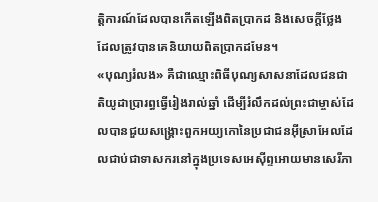ត្តិការណ៍ដែលបានកើតឡើងពិតប្រាកដ និងសេចក្តីថ្លែងដែលត្រូវបានគេនិយាយពិតប្រាកដមែន។
«បុណ្យរំលង» គឺជាឈ្មោះពិធីបុណ្យសាសនាដែលជនជាតិយូដាប្រារព្ធធ្វើរៀងរាល់ឆ្នាំ ដើម្បីរំលឹកដល់ព្រះជាម្ចាស់ដែលបានជួយសង្រ្គោះពួកអយ្យកោនៃប្រជាជនអ៊ីស្រាអែលដែលជាប់ជាទាសករនៅក្នុងប្រទេសអេស៊ីព្ទអោយមានសេរីភា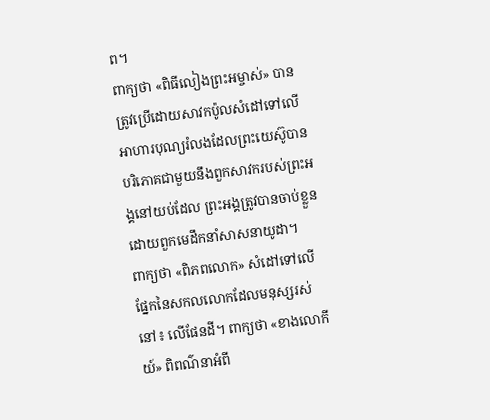ព។
ពាក្យថា «ពិធីលៀងព្រះអម្ចាស់» បានត្រូវប្រើដោយសាវកប៉ូលសំដៅទៅលើអាហារបុណ្យរំលងដែលព្រះយេស៊ូបានបរិភោគជាមួយនឹងពួកសាវករបស់ព្រះអង្គនៅយប់ដែល ព្រះអង្គត្រូវបានចាប់ខ្លួនដោយពួកមេដឹកនាំសាសនាយូដា។
ពាក្យថា «ពិភពលោក» សំដៅទៅលើផ្នែកនៃសកលលោកដែលមនុស្សរស់នៅ៖ លើផែនដី។ ពាក្យថា «ខាងលោកីយ៍» ពិពណ៌នាអំពី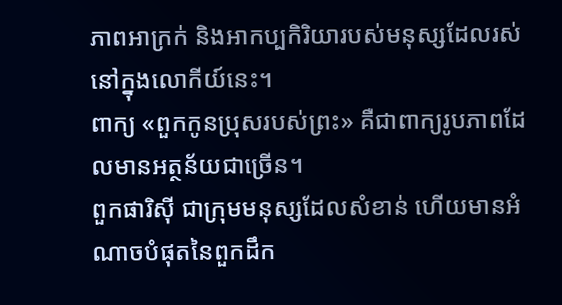ភាពអាក្រក់ និងអាកប្បកិរិយារបស់មនុស្សដែលរស់នៅក្នុងលោកីយ៍នេះ។
ពាក្យ «ពួកកូនប្រុសរបស់ព្រះ» គឺជាពាក្យរូបភាពដែលមានអត្ថន័យជាច្រើន។
ពួកផារិស៊ី ជាក្រុមមនុស្សដែលសំខាន់ ហើយមានអំណាចបំផុតនៃពួកដឹក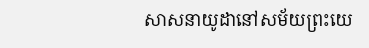សាសនាយូដានៅសម័យព្រះយេ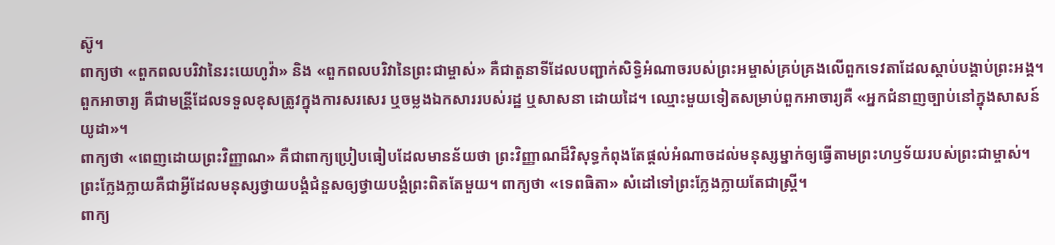ស៊ូ។
ពាក្យថា «ពួកពលបរិវានៃរះយេហូវ៉ា» និង «ពួកពលបរិវានៃព្រះជាម្ចាស់» គឺជាតួនាទីដែលបញ្ជាក់សិទ្ធិអំណាចរបស់ព្រះអម្ចាស់គ្រប់គ្រងលើពួកទេវតាដែលស្តាប់បង្គាប់ព្រះអង្គ។
ពួកអាចារ្យ គឺជាមន្រី្តដែលទទួលខុសត្រូវក្នុងការសរសេរ ឬចម្លងឯកសាររបស់រដ្ឋ ឬសាសនា ដោយដៃ។ ឈ្មោះមួយទៀតសម្រាប់ពួកអាចារ្យគឺ «អ្នកជំនាញច្បាប់នៅក្នុងសាសន៍យូដា»។
ពាក្យថា «ពេញដោយព្រះវិញ្ញាណ» គឺជាពាក្យប្រៀបធៀបដែលមានន័យថា ព្រះវិញ្ញាណដ៏វិសុទ្ធកំពុងតែផ្តល់អំណាចដល់មនុស្សម្នាក់ឲ្យធ្វើតាមព្រះហឫទ័យរបស់ព្រះជាម្ចាស់។
ព្រះក្លែងក្លាយគឺជាអ្វីដែលមនុស្សថ្វាយបង្គំជំនួសឲ្យថ្វាយបង្គំព្រះពិតតែមួយ។ ពាក្យថា «ទេពធិតា» សំដៅទៅព្រះក្លែងក្លាយតែជាស្រី្ត។
ពាក្យ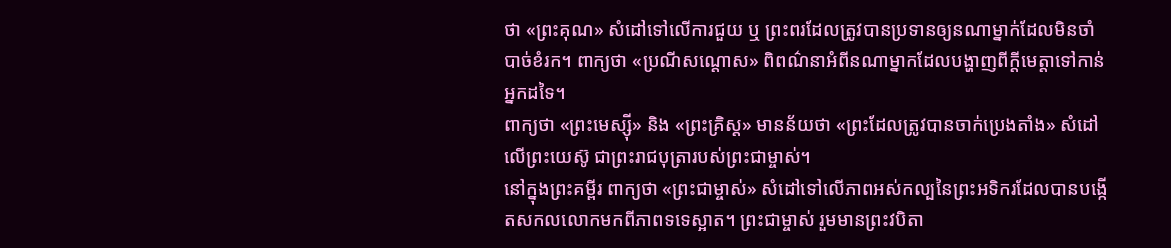ថា «ព្រះគុណ» សំដៅទៅលើការជួយ ឬ ព្រះពរដែលត្រូវបានប្រទានឲ្យនណាម្នាក់ដែលមិនចាំបាច់ខំរក។ ពាក្យថា «ប្រណីសណ្តោស» ពិពណ៌នាអំពីនណាម្នាកដែលបង្ហាញពីក្តីមេត្តាទៅកាន់អ្នកដទៃ។
ពាក្យថា «ព្រះមេស្ស៊ី» និង «ព្រះគ្រិស្ត» មានន័យថា «ព្រះដែលត្រូវបានចាក់ប្រេងតាំង» សំដៅលើព្រះយេស៊ូ ជាព្រះរាជបុត្រារបស់ព្រះជាម្ចាស់។
នៅក្នុងព្រះគម្ពីរ ពាក្យថា «ព្រះជាម្ចាស់» សំដៅទៅលើភាពអស់កល្បនៃព្រះអទិករដែលបានបង្កើតសកលលោកមកពីភាពទទេស្អាត។ ព្រះជាម្ចាស់ រួមមានព្រះវបិតា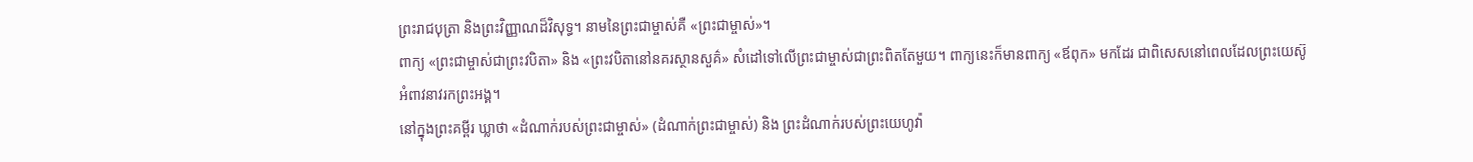ព្រះរាជបុត្រា និងព្រះវិញ្ញាណដ៏វិសុទ្ធ។ នាមនៃព្រះជាម្ចាស់គឺ «ព្រះជាម្ចាស់»។
ពាក្យ «ព្រះជាម្ចាស់ជាព្រះវបិតា» និង «ព្រះវបិតានៅនគរស្ថានសួគ៌» សំដៅទៅលើព្រះជាម្ចាស់ជាព្រះពិតតែមួយ។ ពាក្យនេះក៏មានពាក្យ «ឪពុក» មកដែរ ជាពិសេសនៅពេលដែលព្រះយេស៊ូអំពាវនាវរកព្រះអង្គ។
នៅក្នុងព្រះគម្ពីរ ឃ្លាថា «ដំណាក់របស់ព្រះជាម្ចាស់» (ដំណាក់ព្រះជាម្ចាស់) និង ព្រះដំណាក់របស់ព្រះយេហូវ៉ា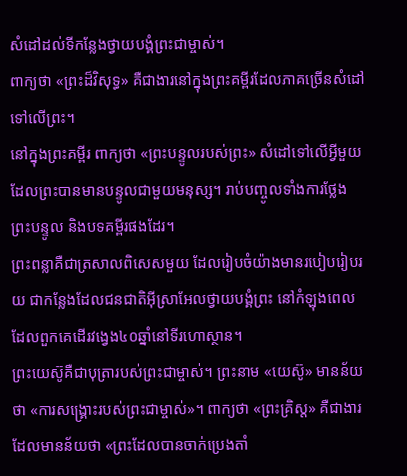សំដៅដល់ទីកន្លែងថ្វាយបង្គំព្រះជាម្ចាស់។
ពាក្យថា «ព្រះដ៏វិសុទ្ធ» គឺជាងារនៅក្នុងព្រះគម្ពីរដែលភាគច្រើនសំដៅទៅលើព្រះ។
នៅក្នុងព្រះគម្ពីរ ពាក្យថា «ព្រះបន្ទូលរបស់ព្រះ» សំដៅទៅលើអ្វីមួយដែលព្រះបានមានបន្ទូលជាមួយមនុស្ស។ រាប់បញ្ចូលទាំងការថ្លែងព្រះបន្ទូល និងបទគម្ពីរផងដែរ។
ព្រះពន្លាគឺជាត្រសាលពិសេសមួយ ដែលរៀបចំយ៉ាងមានរបៀបរៀបរយ ជាកន្លែងដែលជនជាតិអ៊ីស្រាអែលថ្វាយបង្គំព្រះ នៅកំឡុងពេលដែលពួកគេដើរវង្វេង៤០ឆ្នាំនៅទីរហោស្ថាន។
ព្រះយេស៊ូគឺជាបុត្រារបស់ព្រះជាម្ចាស់។ ព្រះនាម «យេស៊ូ» មានន័យថា «ការសង្គ្រោះរបស់ព្រះជាម្ចាស់»។ ពាក្យថា «ព្រះគ្រិស្ត» គឺជាងារដែលមានន័យថា «ព្រះដែលបានចាក់ប្រេងតាំ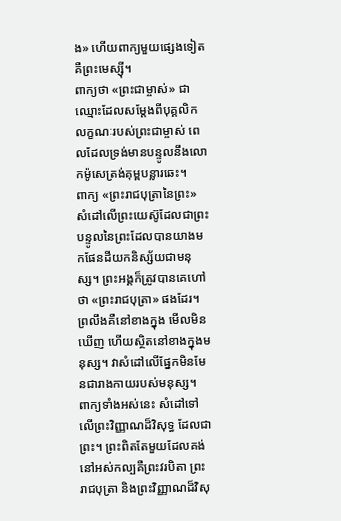ង» ហើយពាក្យមួយផ្សេងទៀតគឺព្រះមេស្ស៊ី។
ពាក្យថា «ព្រះជាម្ចាស់» ជាឈ្មោះដែលសម្តែងពីបុគ្គលិកលក្ខណៈរបស់ព្រះជាម្ចាស់ ពេលដែលទ្រង់មានបន្ទូលនឹងលោកម៉ូសេត្រង់គុម្ពបន្លារឆេះ។
ពាក្យ «ព្រះរាជបុត្រានៃព្រះ» សំដៅលើព្រះយេស៊ូដែលជាព្រះបន្ទូលនៃព្រះដែលបានយាងមកផែនដីយកនិស្ស័យជាមនុស្ស។ ព្រះអង្គក៏ត្រូវបានគេហៅថា «ព្រះរាជបុត្រា» ផងដែរ។
ព្រលឹងគឺនៅខាងក្នុង មើលមិនឃើញ ហើយស្ថិតនៅខាងក្នុងមនុស្ស។ វាសំដៅលើផ្នែកមិនមែនជារាងកាយរបស់មនុស្ស។
ពាក្យទាំងអស់នេះ សំដៅទៅលើព្រះវិញ្ញាណដ៏វិសុទ្ធ ដែលជាព្រះ។ ព្រះពិតតែមួយដែលគង់នៅអស់កល្បគឺព្រះវរបិតា ព្រះរាជបុត្រា និងព្រះវិញ្ញាណដ៏វិសុ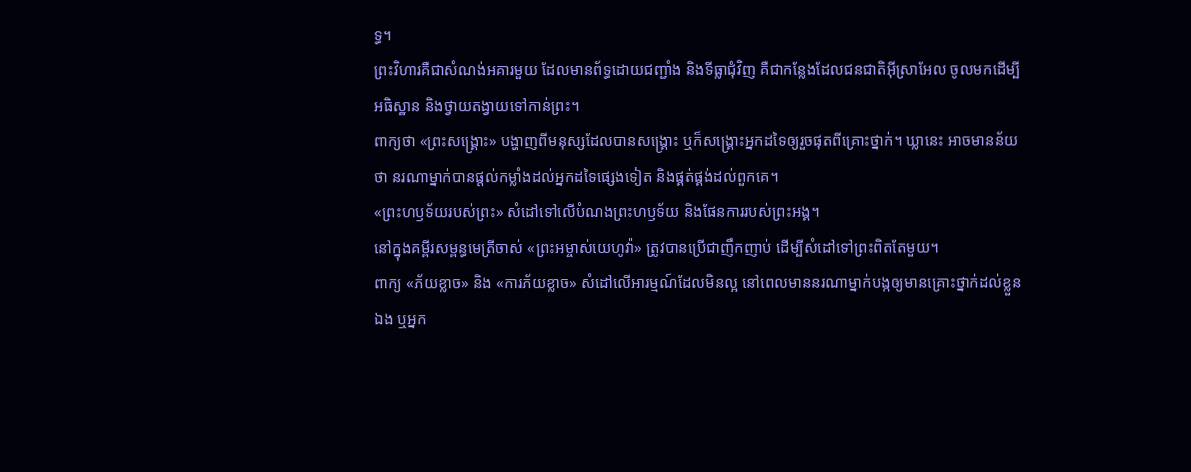ទ្ធ។
ព្រះវិហារគឺជាសំណង់អគារមួយ ដែលមានព័ទ្ធដោយជញ្ជាំង និងទីធ្លាជុំវិញ គឺជាកន្លែងដែលជនជាតិអ៊ីស្រាអែល ចូលមកដើម្បីអធិស្ឋាន និងថ្វាយតង្វាយទៅកាន់ព្រះ។
ពាក្យថា «ព្រះសង្គ្រោះ» បង្ហាញពីមនុស្សដែលបានសង្រ្គោះ ឬក៏សង្គ្រោះអ្នកដទៃឲ្យរួចផុតពីគ្រោះថ្នាក់។ ឃ្លានេះ អាចមានន័យថា នរណាម្នាក់បានផ្តល់កម្លាំងដល់អ្នកដទៃផ្សេងទៀត និងផ្គត់ផ្គង់ដល់ពួកគេ។
«ព្រះហឫទ័យរបស់ព្រះ» សំដៅទៅលើបំណងព្រះហឫទ័យ និងផែនការរបស់ព្រះអង្គ។
នៅក្នុងគម្ពីរសម្ពន្ធមេត្រីចាស់ «ព្រះអម្ចាស់យេហូវ៉ា» ត្រូវបានប្រើជាញឹកញាប់ ដើម្បីសំដៅទៅព្រះពិតតែមួយ។
ពាក្យ «ភ័យខ្លាច» និង «ការភ័យខ្លាច» សំដៅលើអារម្មណ៍ដែលមិនល្អ នៅពេលមាននរណាម្នាក់បង្កឲ្យមានគ្រោះថ្នាក់ដល់ខ្លួនឯង ឬអ្នក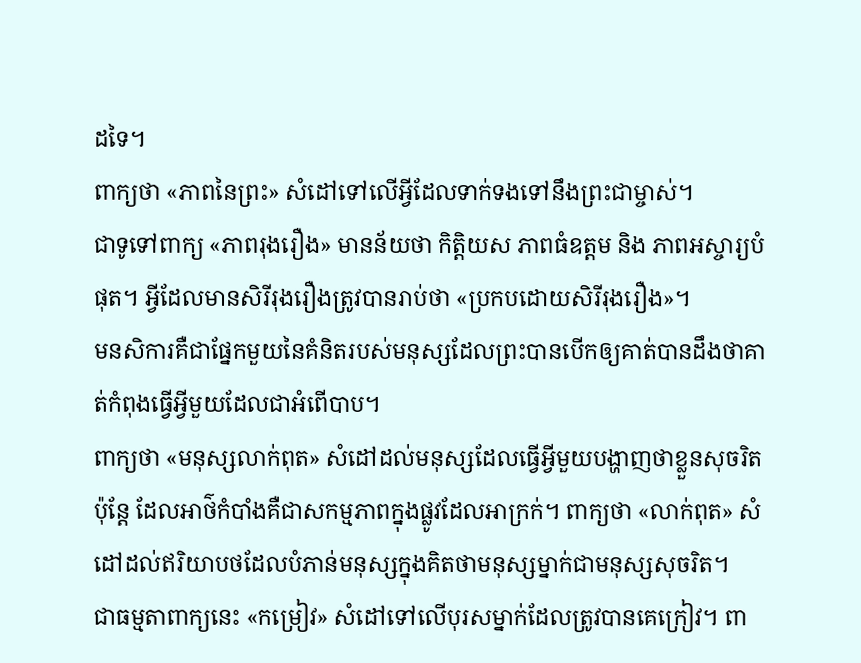ដទៃ។
ពាក្យថា «ភាពនៃព្រះ» សំដៅទៅលើអ្វីដែលទាក់ទងទៅនឹងព្រះជាម្ចាស់។
ជាទូទៅពាក្យ «ភាពរុងរឿង» មានន័យថា កិត្តិយស ភាពធំឧត្តម និង ភាពអស្ចារ្យបំផុត។ អ្វីដែលមានសិរីរុងរឿងត្រូវបានរាប់ថា «ប្រកបដោយសិរីរុងរឿង»។
មនសិការគឺជាផ្នែកមួយនៃគំនិតរបស់មនុស្សដែលព្រះបានបើកឲ្យគាត់បានដឹងថាគាត់កំពុងធ្វើអ្វីមួយដែលជាអំពើបាប។
ពាក្យថា «មនុស្សលាក់ពុត» សំដៅដល់មនុស្សដែលធ្វើអ្វីមួយបង្ហាញថាខ្លួនសុចរិត ប៉ុន្តែ ដែលអាថ៌កំបាំងគឺជាសកម្មភាពក្នុងផ្លូវដែលអាក្រក់។ ពាក្យថា «លាក់ពុត» សំដៅដល់ឥរិយាបថដែលបំភាន់មនុស្សក្នុងគិតថាមនុស្សម្នាក់ជាមនុស្សសុចរិត។
ជាធម្មតាពាក្យនេះ «កម្រៀវ» សំដៅទៅលើបុរសម្នាក់ដែលត្រូវបានគេក្រៀវ។ ពា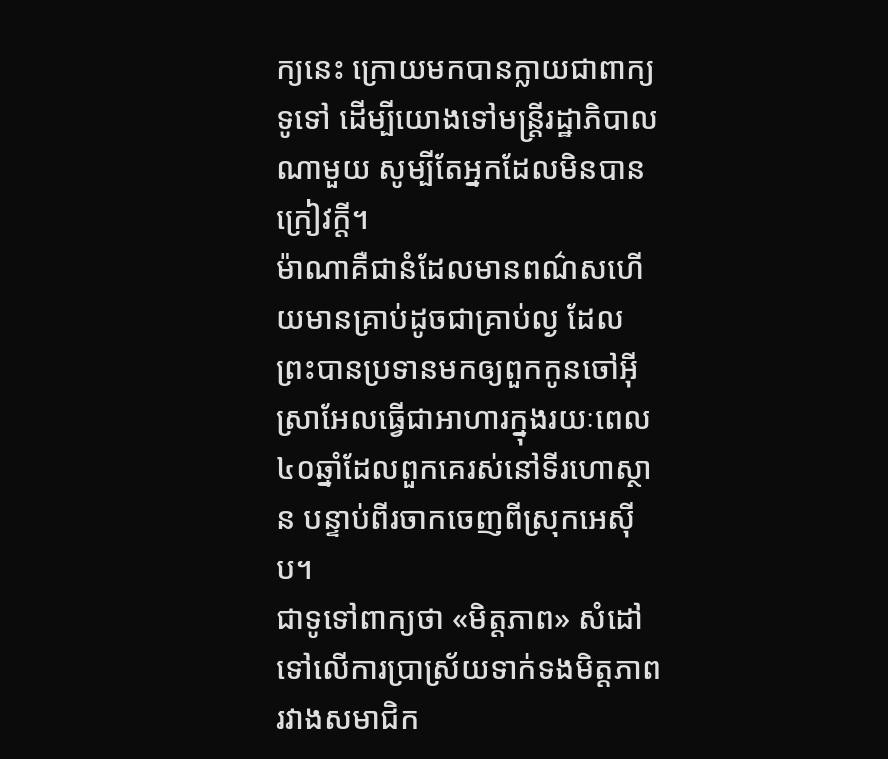ក្យនេះ ក្រោយមកបានក្លាយជាពាក្យទូទៅ ដើម្បីយោងទៅមន្ត្រីរដ្ឋាភិបាលណាមួយ សូម្បីតែអ្នកដែលមិនបានក្រៀវក្តី។
ម៉ាណាគឺជានំដែលមានពណ៌សហើយមានគ្រាប់ដូចជាគ្រាប់ល្ង ដែលព្រះបានប្រទានមកឲ្យពួកកូនចៅអ៊ីស្រាអែលធ្វើជាអាហារក្នុងរយៈពេល៤០ឆ្នាំដែលពួកគេរស់នៅទីរហោស្ថាន បន្ទាប់ពីរចាកចេញពីស្រុកអេស៊ីប។
ជាទូទៅពាក្យថា «មិត្តភាព» សំដៅទៅលើការប្រាស្រ័យទាក់ទងមិត្តភាព រវាងសមាជិក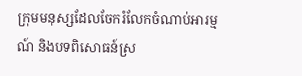ក្រុមមនុស្សដែលចែករំលែកចំណាប់អារម្មណ៍ និងបទពិសោធន៍ស្រ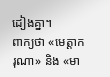ដៀងគ្នា។
ពាក្យថា «មេត្ដាករុណា» និង «មា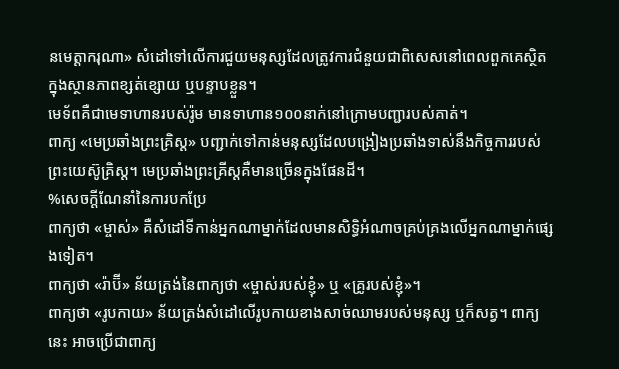នមេត្តាករុណា» សំដៅទៅលើការជួយមនុស្សដែលត្រូវការជំនួយជាពិសេសនៅពេលពួកគេស្ថិតក្នុងស្ថានភាពខ្សត់ខ្សោយ ឬបន្ទាបខ្លួន។
មេទ័ពគឺជាមេទាហានរបស់រ៉ូម មានទាហាន១០០នាក់នៅក្រោមបញ្ជារបស់គាត់។
ពាក្យ «មេប្រឆាំងព្រះគ្រិស្ត» បញ្ជាក់ទៅកាន់មនុស្សដែលបង្រៀងប្រឆាំងទាស់នឹងកិច្ចការរបស់ព្រះយេស៊ូគ្រិស្ត។ មេប្រឆាំងព្រះគ្រីស្តគឺមានច្រើនក្នុងផែនដី។
%សេចក្តីណែនាំនៃការបកប្រែ
ពាក្យថា «ម្ចាស់» គឺសំដៅទីកាន់អ្នកណាម្នាក់ដែលមានសិទ្ធិអំណាចគ្រប់គ្រងលើអ្នកណាម្នាក់ផ្សេងទៀត។
ពាក្យថា «រ៉ាប៊ី» ន័យត្រង់នៃពាក្យថា «ម្ចាស់របស់ខ្ញុំ» ឬ «គ្រូរបស់ខ្ញុំ»។
ពាក្យថា «រូបកាយ» ន័យត្រង់សំដៅលើរូបកាយខាងសាច់ឈាមរបស់មនុស្ស ឬក៏សត្វ។ ពាក្យនេះ អាចប្រើជាពាក្យ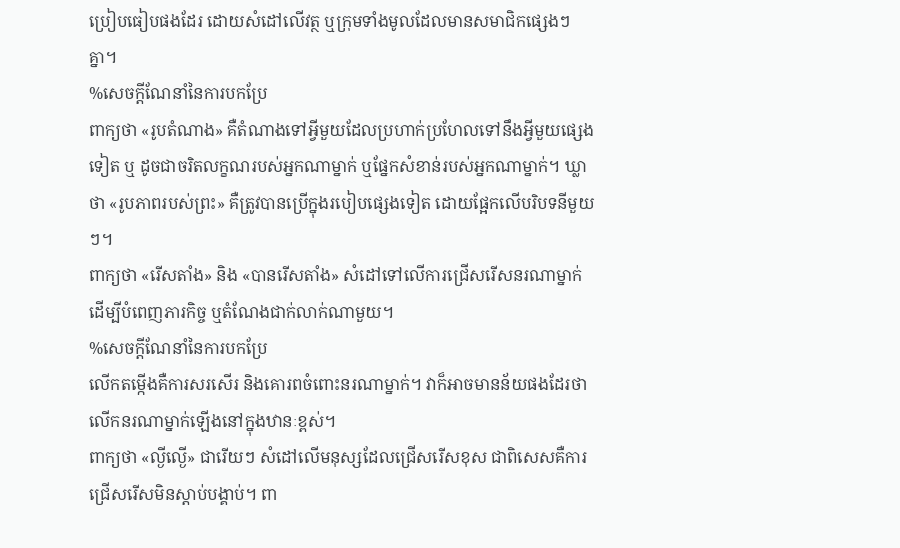ប្រៀបធៀបផងដែរ ដោយសំដៅលើវត្ថ ឬក្រុមទាំងមូលដែលមានសមាជិកផ្សេងៗគ្នា។
%សេចក្តីណែនាំនៃការបកប្រែ
ពាក្យថា «រូបតំណាង» គឺតំណាងទៅអ្វីមួយដែលប្រហាក់ប្រហែលទៅនឹងអ្វីមួយផ្សេងទៀត ឬ ដូចជាចរិតលក្ខណរបស់អ្នកណាម្នាក់ ឬផ្នែកសំខាន់របស់អ្នកណាម្នាក់។ ឃ្លាថា «រូបភាពរបស់ព្រះ» គឺត្រូវបានប្រើក្នុងរបៀបផ្សេងទៀត ដោយផ្អែកលើបរិបទនីមួយៗ។
ពាក្យថា «រើសតាំង» និង «បានរើសតាំង» សំដៅទៅលើការជ្រើសរើសនរណាម្នាក់ ដើម្បីបំពេញភារកិច្ច ឬតំណែងជាក់លាក់ណាមួយ។
%សេចក្តីណែនាំនៃការបកប្រែ
លើកតម្កើងគឺការសរសើរ និងគោរពចំពោះនរណាម្នាក់។ វាក៏អាចមានន័យផងដែរថា លើកនរណាម្នាក់ឡើងនៅក្នុងឋានៈខ្ពស់។
ពាក្យថា «ល្ងីល្ងើ» ជារើយៗ សំដៅលើមនុស្សដែលជ្រើសរើសខុស ជាពិសេសគឺការជ្រើសរើសមិនស្តាប់បង្គាប់។ ពា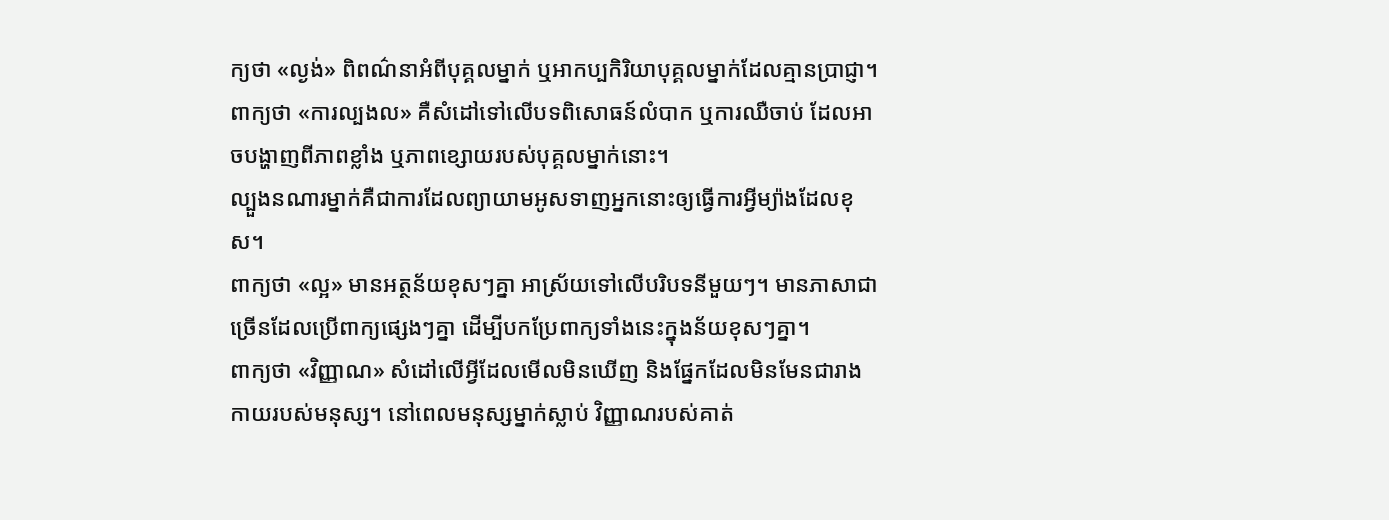ក្យថា «ល្ងង់» ពិពណ៌នាអំពីបុគ្គលម្នាក់ ឬអាកប្បកិរិយាបុគ្គលម្នាក់ដែលគ្មានប្រាជ្ញា។
ពាក្យថា «ការល្បងល» គឺសំដៅទៅលើបទពិសោធន៍លំបាក ឬការឈឺចាប់ ដែលអាចបង្ហាញពីភាពខ្លាំង ឬភាពខ្សោយរបស់បុគ្គលម្នាក់នោះ។
ល្បួងនណារម្នាក់គឺជាការដែលព្យាយាមអូសទាញអ្នកនោះឲ្យធ្វើការអ្វីម្យ៉ាងដែលខុស។
ពាក្យថា «ល្អ» មានអត្ថន័យខុសៗគ្នា អាស្រ័យទៅលើបរិបទនីមួយៗ។ មានភាសាជាច្រើនដែលប្រើពាក្យផ្សេងៗគ្នា ដើម្បីបកប្រែពាក្យទាំងនេះក្នុងន័យខុសៗគ្នា។
ពាក្យថា «វិញ្ញាណ» សំដៅលើអ្វីដែលមើលមិនឃើញ និងផ្នែកដែលមិនមែនជារាងកាយរបស់មនុស្ស។ នៅពេលមនុស្សម្នាក់ស្លាប់ វិញ្ញាណរបស់គាត់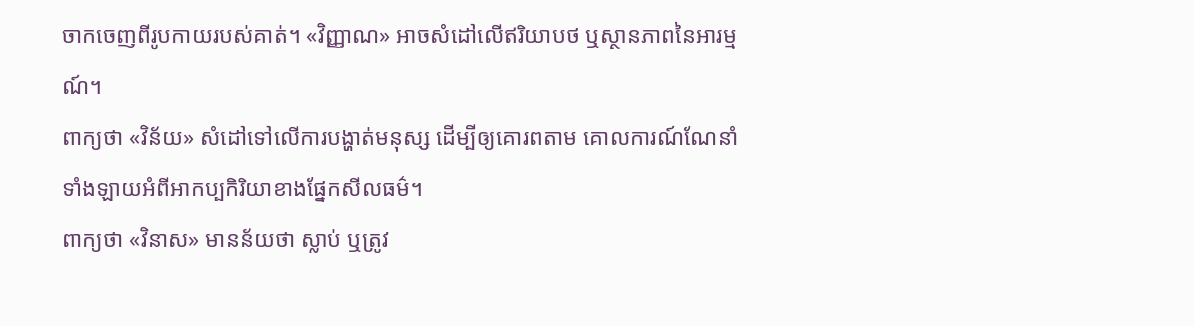ចាកចេញពីរូបកាយរបស់គាត់។ «វិញ្ញាណ» អាចសំដៅលើឥរិយាបថ ឬស្ថានភាពនៃអារម្មណ៍។
ពាក្យថា «វិន័យ» សំដៅទៅលើការបង្ហាត់មនុស្ស ដើម្បីឲ្យគោរពតាម គោលការណ៍ណែនាំទាំងឡាយអំពីអាកប្បកិរិយាខាងផ្នែកសីលធម៌។
ពាក្យថា «វិនាស» មានន័យថា ស្លាប់ ឬត្រូវ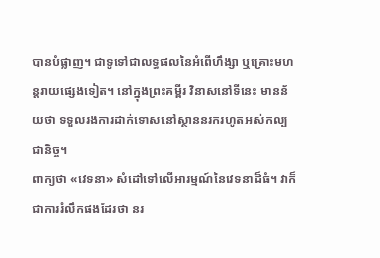បានបំផ្លាញ។ ជាទូទៅជាលទ្ធផលនៃអំពើហឹង្សា ឬគ្រោះមហន្តរាយផ្សេងទៀត។ នៅក្នុងព្រះគម្ពីរ វិនាសនៅទីនេះ មានន័យថា ទទួលរងការដាក់ទោសនៅស្ថាននរករហូតអស់កល្បជានិច្ច។
ពាក្យថា «វេទនា» សំដៅទៅលើអារម្មណ៍នៃវេទនាដ៏ធំ។ វាក៏ជាការរំលឹកផងដែរថា នរ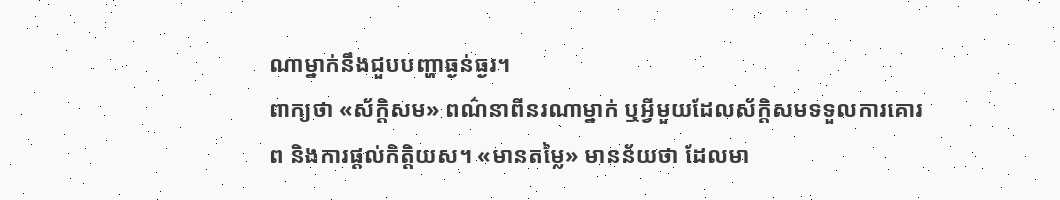ណាម្នាក់នឹងជួបបញ្ហាធ្ងន់ធ្ងរ។
ពាក្យថា «ស័ក្តិសម» ពណ៌នាពីនរណាម្នាក់ ឬអ្វីមួយដែលស័ក្តិសមទទួលការគោរព និងការផ្តល់កិត្ដិយស។ «មានតម្លៃ» មានន័យថា ដែលមា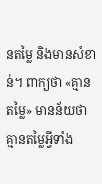នតម្លៃ និងមានសំខាន់។ ពាក្យថា «គ្មានតម្លៃ» មានន័យថា គ្មានតម្លៃអ្វីទាំង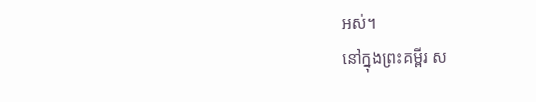អស់។
នៅក្នុងព្រះគម្ពីរ ស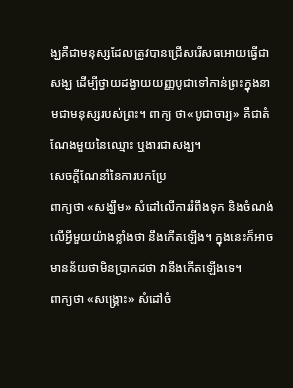ង្ឃគឺជាមនុស្សដែលត្រូវបានជ្រើសរើសធអោយធ្វើជាសង្ឃ ដើម្បីថ្វាយដង្វាយយញ្ញបូជាទៅកាន់ព្រះក្នុងនាមជាមនុស្សរបស់ព្រះ។ ពាក្យ ថា«បូជាចារ្យ» គឺជាតំណែងមួយនៃឈ្មោះ ឬងារជាសង្ឃ។
សេចក្តីណែនាំនៃការបកប្រែ
ពាក្យថា «សង្ឃឹម» សំដៅលើការរំពឹងទុក និងចំណង់លើអ្វីមួយយ៉ាងខ្លាំងថា នឹងកើតឡើង។ ក្នុងនេះក៏អាចមានន័យថាមិនប្រាកដថា វានឹងកើតឡើងទេ។
ពាក្យថា «សង្រ្គោះ» សំដៅចំ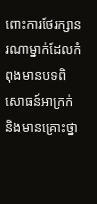ពោះការថែរក្សានរណាម្នាក់ដែលកំពុងមានបទពិសោធន៍អាក្រក់ និងមានគ្រោះថ្នា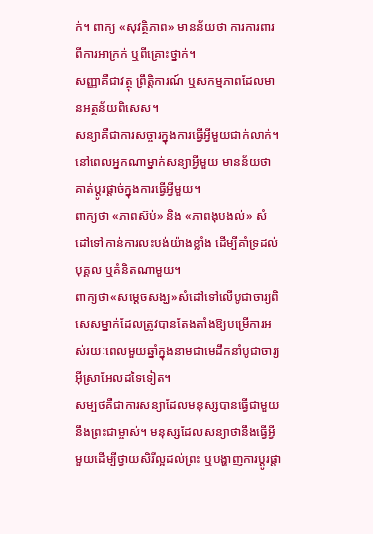ក់។ ពាក្យ «សុវត្ថិភាព» មានន័យថា ការការពារពីការអាក្រក់ ឬពីគ្រោះថ្នាក់។
សញ្ញាគឺជាវត្ថុ ព្រឹត្តិការណ៍ ឬសកម្មភាពដែលមានអត្ថន័យពិសេស។
សន្យាគឺជាការសច្ចារក្នុងការធ្វើអ្វីមួយជាក់លាក់។ នៅពេលអ្នកណាម្នាក់សន្យាអ្វីមួយ មានន័យថា គាត់ប្តូរផ្តាច់ក្នុងការធ្វើអ្វីមួយ។
ពាក្យថា «ភាពស៊ប់» និង «ភាពងុបងល់» សំដៅទៅកាន់ការលះបង់យ៉ាងខ្លាំង ដើម្បីគាំទ្រដល់បុគ្គល ឬគំនិតណាមួយ។
ពាក្យថា«សម្ដេចសង្ឃ»សំដៅទៅលើបូជាចារ្យពិសេសម្នាក់ដែលត្រូវបានតែងតាំងឱ្យបម្រើការអស់រយៈពេលមួយឆ្នាំក្នុងនាមជាមេដឹកនាំបូជាចារ្យអ៊ីស្រាអែលដទៃទៀត។
សម្បថគឺជាការសន្យាដែលមនុស្សបានធ្វើជាមួយនឹងព្រះជាម្ចាស់។ មនុស្សដែលសន្យាថានឹងធ្វើអ្វីមួយដើម្បីថ្វាយសិរីល្អដល់ព្រះ ឬបង្ហាញការប្តូរផ្តា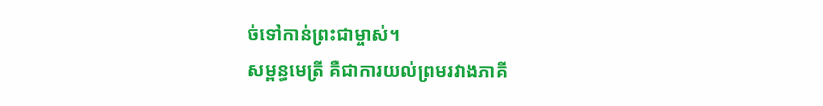ច់ទៅកាន់ព្រះជាម្ចាស់។
សម្ពន្ធមេត្រី គឺជាការយល់ព្រមរវាងភាគី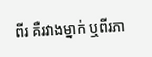ពីរ គឺរវាងម្នាក់ ឬពីរភា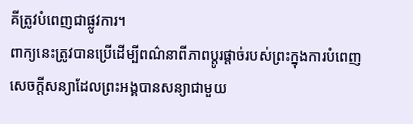គីត្រូវបំពេញជាផ្លូវការ។
ពាក្យនេះត្រូវបានប្រើដើម្បីពណ៌នាពីភាពប្តូរផ្តាច់របស់ព្រះក្នុងការបំពេញសេចក្តីសន្យាដែលព្រះអង្គបានសន្យាជាមួយ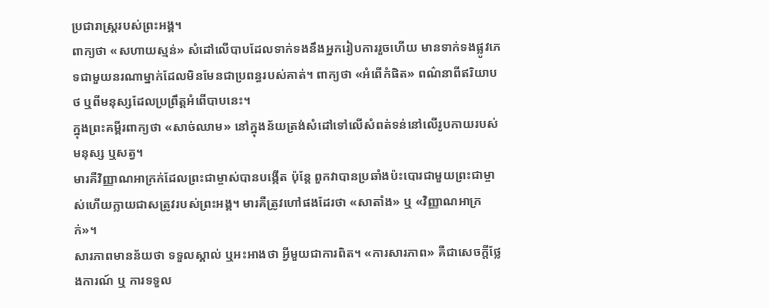ប្រជារាស្រ្តរបស់ព្រះអង្គ។
ពាក្យថា «សហាយស្មន់» សំដៅលើបាបដែលទាក់ទងនឹងអ្នករៀបការរួចហើយ មានទាក់ទងផ្លូវភេទជាមួយនរណាម្នាក់ដែលមិនមែនជាប្រពន្ធរបស់គាត់។ ពាក្យថា «អំពើកំផិត» ពណ៌នាពីឥរិយាបថ ឬពីមនុស្សដែលប្រព្រឹត្តអំពើបាបនេះ។
ក្នុងព្រះគម្ពីរពាក្យថា «សាច់ឈាម» នៅក្នុងន័យត្រង់សំដៅទៅលើសំពត់ទន់នៅលើរូបកាយរបស់មនុស្ស ឬសត្វ។
មារគឺវិញ្ញាណអាក្រក់ដែលព្រះជាម្ចាស់បានបង្កើត ប៉ុន្តែ ពួកវាបានប្រឆាំងប៉ះបោរជាមួយព្រះជាម្ចាស់ហើយក្លាយជាសត្រូវរបស់ព្រះអង្គ។ មារគឺត្រូវហៅផងដែរថា «សាតាំង» ឬ «វិញ្ញាណអាក្រក់»។
សារភាពមានន័យថា ទទួលស្គាល់ ឬអះអាងថា អ្វីមួយជាការពិត។ «ការសារភាព» គឺជាសេចក្ដីថ្លែងការណ៍ ឬ ការទទួល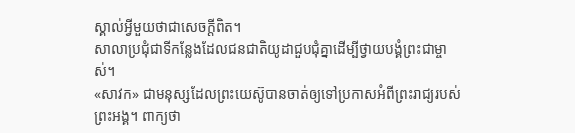ស្គាល់អ្វីមួយថាជាសេចក្តីពិត។
សាលាប្រជុំជាទីកន្លែងដែលជនជាតិយូដាជួបជុំគ្នាដើម្បីថ្វាយបង្គំព្រះជាម្ចាស់។
«សាវក» ជាមនុស្សដែលព្រះយេស៊ូបានចាត់ឲ្យទៅប្រកាសអំពីព្រះរាជ្យរបស់ព្រះអង្គ។ ពាក្យថា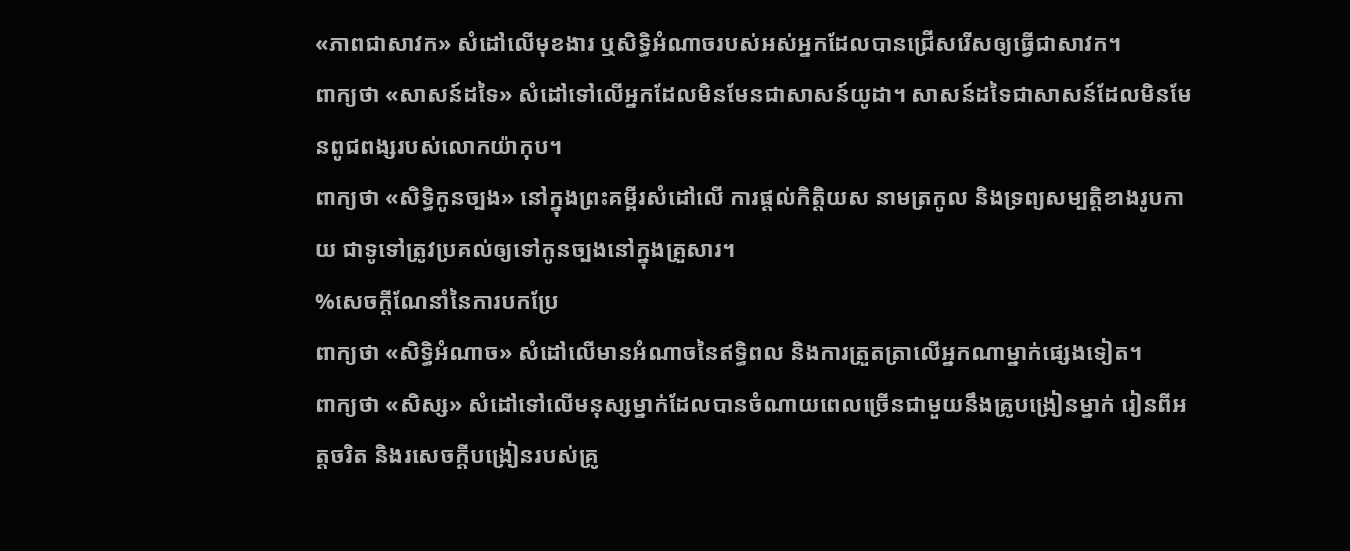«ភាពជាសាវក» សំដៅលើមុខងារ ឬសិទ្ធិអំណាចរបស់អស់អ្នកដែលបានជ្រើសរើសឲ្យធ្វើជាសាវក។
ពាក្យថា «សាសន៍ដទៃ» សំដៅទៅលើអ្នកដែលមិនមែនជាសាសន៍យូដា។ សាសន៍ដទៃជាសាសន៍ដែលមិនមែនពូជពង្សរបស់លោកយ៉ាកុប។
ពាក្យថា «សិទ្ធិកូនច្បង» នៅក្នុងព្រះគម្ពីរសំដៅលើ ការផ្តល់កិត្តិយស នាមត្រកូល និងទ្រព្យសម្បត្តិខាងរូបកាយ ជាទូទៅត្រូវប្រគល់ឲ្យទៅកូនច្បងនៅក្នុងគ្រួសារ។
%សេចក្តីណែនាំនៃការបកប្រែ
ពាក្យថា «សិទ្ធិអំណាច» សំដៅលើមានអំណាចនៃឥទ្ធិពល និងការត្រួតត្រាលើអ្នកណាម្នាក់ផ្សេងទៀត។
ពាក្យថា «សិស្ស» សំដៅទៅលើមនុស្សម្នាក់ដែលបានចំណាយពេលច្រើនជាមួយនឹងគ្រូបង្រៀនម្នាក់ រៀនពីអត្តចរិត និងរសេចក្ដីបង្រៀនរបស់គ្រូ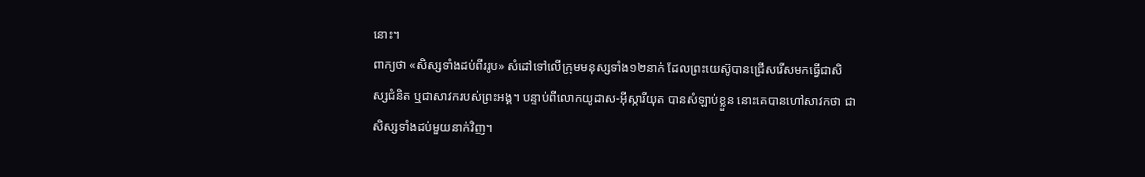នោះ។
ពាក្យថា «សិស្សទាំងដប់ពីររូប» សំដៅទៅលើក្រុមមនុស្សទាំង១២នាក់ ដែលព្រះយេស៊ូបានជ្រើសរើសមកធ្វើជាសិស្សជំនិត ឬជាសាវករបស់ព្រះអង្គ។ បន្ទាប់ពីលោកយូដាស-អ៊ីស្ការីយុត បានសំឡាប់ខ្លួន នោះគេបានហៅសាវកថា ជាសិស្សទាំងដប់មួយនាក់វិញ។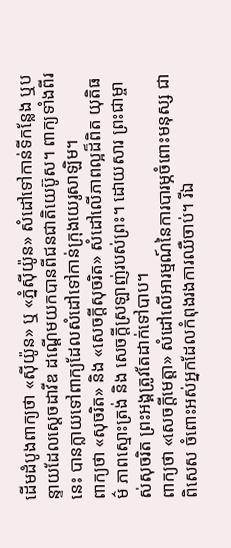ដើមដំបូងពាក្យថា «ស៊ីយ៉ូន» ឬ «ភ្នំស៊ីយ៉ូន» សំដៅទៅកាន់ទីកន្លែង ឬបន្ទាយដែលស្តេចដាវីឌ ដណ្តើមយកបានពីជនជាតិយេប៊ូស។ ពាក្យទាំងពីរនេះ បានក្លាយទៅពាក្យដែលសំដៅទៅកាន់ក្រុងយេរូសាឡិម។
ពាក្យថា «សុចរិត» និង «សេចក្តីសុចរិត» សំដៅលើភាពល្អដ៏ពិត យុតិធម៌ ភាពស្មោះត្រង់ និង សេចក្តីស្រឡាញ់របស់ព្រះ។ ដោយសារ ព្រះជាម្ចាស់សុចរិត ព្រះអង្គត្រូវតែដាក់ទៅបាប។
ពាក្យថា «សេចក្តីមេត្តា» សំដៅលើអារម្មណ៍នៃការបារម្ភចំពោះមនុស្ស ជាពិសេស ចំពោះអស់អ្នកដែលកំពុងរងការឈឺចាប់។ រីឯ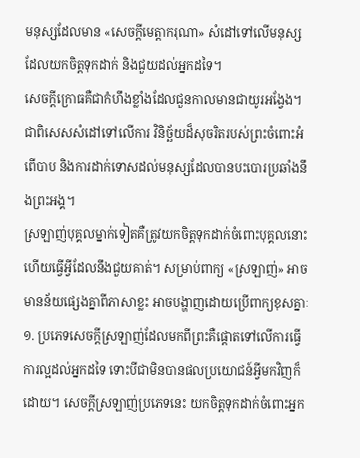មនុស្សដែលមាន «សេចក្ដីមេត្តាករុណា» សំដៅទៅលើមនុស្សដែលយកចិត្តទុកដាក់ និងជួយដល់អ្នកដទៃ។
សេចក្តីក្រោធគឺជាកំហឹងខ្លាំងដែលជួនកាលមានជាយូរអង្វែង។ ជាពិសេសសំដៅទៅលើការ វិនិច្ឆ័យដ៏សុចរិតរបស់ព្រះចំពោះអំពើបាប និងការដាក់ទោសដល់មនុស្សដែលបានបះបោរប្រឆាំងនឹងព្រះអង្គ។
ស្រឡាញ់បុគ្គលម្នាក់ទៀតគឺត្រូវយកចិត្ដទុកដាក់ចំពោះបុគ្គលនោះ ហើយធ្វើអ្វីដែលនឹងជួយគាត់។ សម្រាប់ពាក្យ «ស្រឡាញ់» អាចមានន័យផ្សេងគ្នាពីភាសាខ្លះ អាចបង្ហាញដោយប្រើពាក្យខុសគ្នាៈ ១. ប្រភេទសេចក្ដីស្រឡាញ់ដែលមកពីព្រះគឺផ្ដោតទៅលើការធ្វើការល្អដល់អ្នកដទៃ ទោះបីជាមិនបានផលប្រយោជន៍អ្វីមកវិញក៏ដោយ។ សេចក្ដីស្រឡាញ់ប្រភេទនេះ យកចិត្ដទុកដាក់ចំពោះអ្នក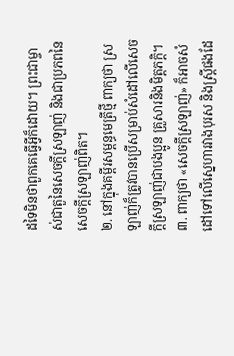ដទៃមិនថាពួកគេធ្វើអ្វីក៏ដោយ។ ព្រះជាម្ចាស់ជាតួនៃសេចក្ដីស្រឡាញ់ និងជាប្រភពនៃសេចក្ដីស្រឡាញ់ពិត។
២. នៅក្នុងគម្ពីរសម្ពន្ធមេត្រីថ្មី ពាក្យថា ស្រឡាញ់ក៏ត្រូវបានប្រើសម្រាប់សំដៅលើសេចក្តីស្រឡាញ់ជាបងប្អូន គ្រួសារនិងមិត្តភក្តិ។
៣. ពាក្យថា «សេចក្ដីស្រឡាញ់» ក៏អាចសំដៅទៅលើស្នេហារវាងបុរស និងស្ត្រីផងដែ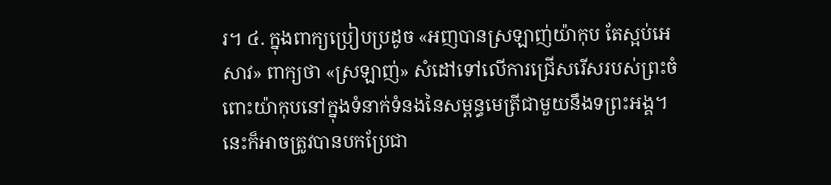រ។ ៤. ក្នុងពាក្យប្រៀបប្រដូច «អញបានស្រឡាញ់យ៉ាកុប តែស្អប់អេសាវ» ពាក្យថា «ស្រឡាញ់» សំដៅទៅលើការជ្រើសរើសរបស់ព្រះចំពោះយ៉ាកុបនៅក្នុងទំនាក់ទំនងនៃសម្ពន្ធមេត្រីជាមួយនឹងទព្រះអង្គ។ នេះក៏អាចត្រូវបានបកប្រែជា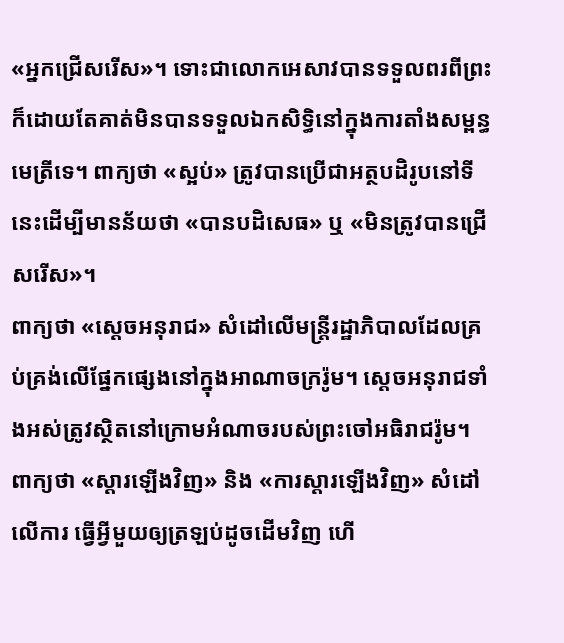«អ្នកជ្រើសរើស»។ ទោះជាលោកអេសាវបានទទួលពរពីព្រះក៏ដោយតែគាត់មិនបានទទួលឯកសិទ្ធិនៅក្នុងការតាំងសម្ពន្ធមេត្រីទេ។ ពាក្យថា «ស្អប់» ត្រូវបានប្រើជាអត្ថបដិរូបនៅទីនេះដើម្បីមានន័យថា «បានបដិសេធ» ឬ «មិនត្រូវបានជ្រើសរើស»។
ពាក្យថា «ស្ដេចអនុរាជ» សំដៅលើមន្ត្រីរដ្ឋាភិបាលដែលគ្រប់គ្រង់លើផ្នែកផ្សេងនៅក្នុងអាណាចក្ររ៉ូម។ ស្ដេចអនុរាជទាំងអស់ត្រូវស្ថិតនៅក្រោមអំណាចរបស់ព្រះចៅអធិរាជរ៉ូម។
ពាក្យថា «ស្តារឡើងវិញ» និង «ការស្តារឡើងវិញ» សំដៅលើការ ធ្វើអ្វីមួយឲ្យត្រឡប់ដូចដើមវិញ ហើ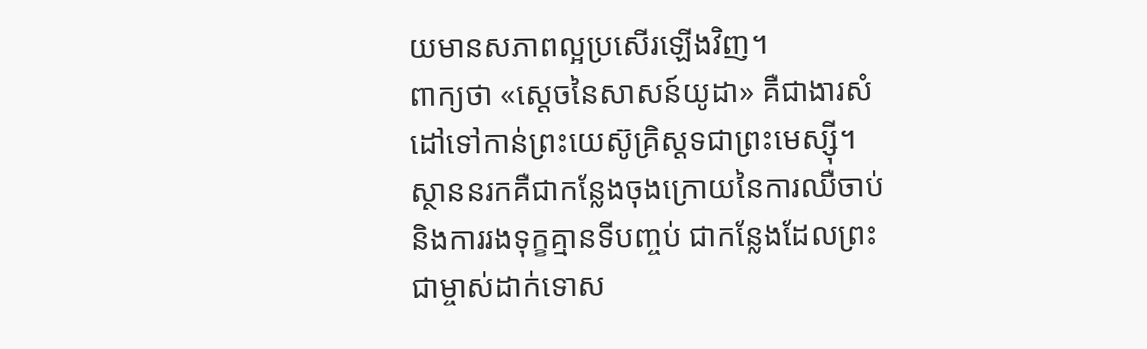យមានសភាពល្អប្រសើរឡើងវិញ។
ពាក្យថា «ស្តេចនៃសាសន៍យូដា» គឺជាងារសំដៅទៅកាន់ព្រះយេស៊ូគ្រិស្តទជាព្រះមេស្ស៊ី។
ស្ថាននរកគឺជាកន្លែងចុងក្រោយនៃការឈឺចាប់ និងការរងទុក្ខគ្មានទីបញ្ចប់ ជាកន្លែងដែលព្រះជាម្ចាស់ដាក់ទោស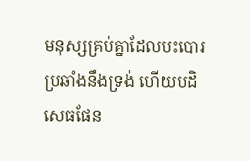មនុស្សគ្រប់គ្នាដែលបះបោរប្រឆាំងនឹងទ្រង់ ហើយបដិសេធផែន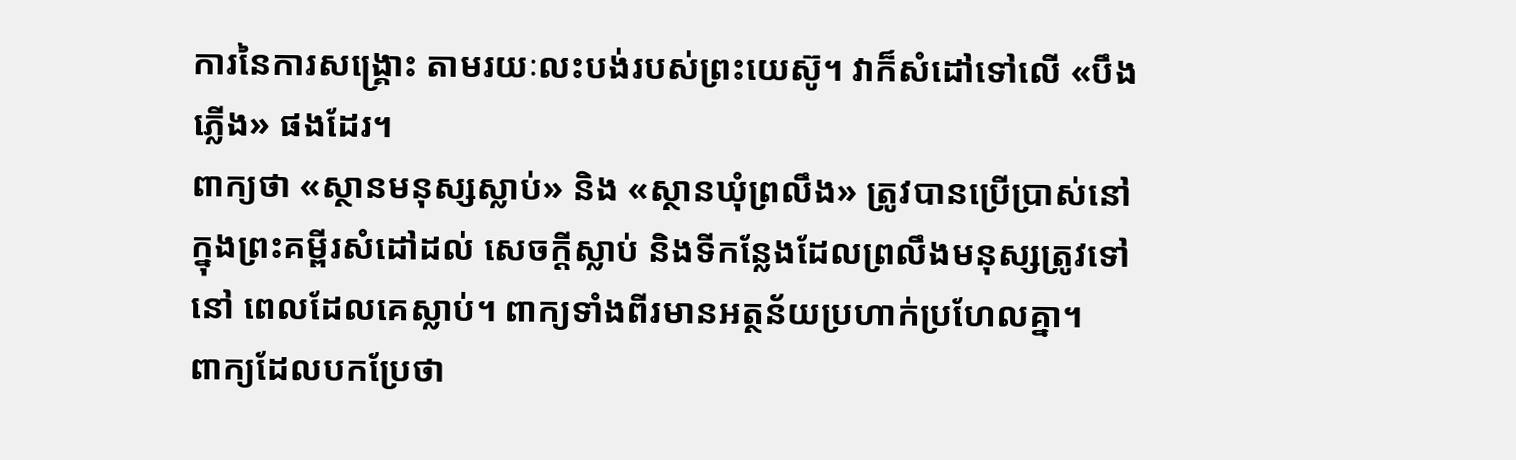ការនៃការសង្គ្រោះ តាមរយៈលះបង់របស់ព្រះយេស៊ូ។ វាក៏សំដៅទៅលើ «បឹងភ្លើង» ផងដែរ។
ពាក្យថា «ស្ថានមនុស្សស្លាប់» និង «ស្ថានឃុំព្រលឹង» ត្រូវបានប្រើប្រាស់នៅក្នុងព្រះគម្ពីរសំដៅដល់ សេចក្តីស្លាប់ និងទីកន្លែងដែលព្រលឹងមនុស្សត្រូវទៅនៅ ពេលដែលគេស្លាប់។ ពាក្យទាំងពីរមានអត្ថន័យប្រហាក់ប្រហែលគ្នា។
ពាក្យដែលបកប្រែថា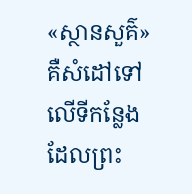«ស្ថានសួគ៌» គឺសំដៅទៅលើទីកន្លែងដែលព្រះ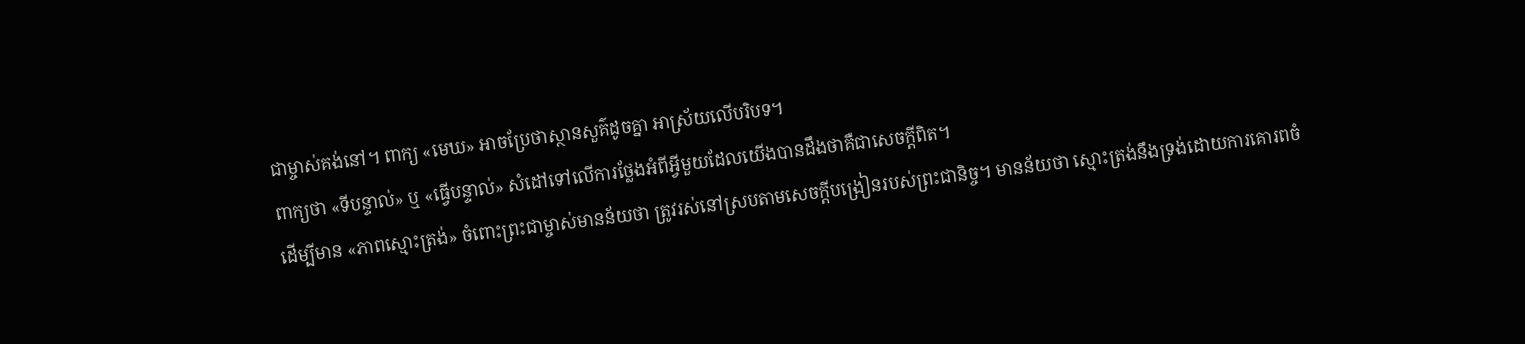ជាម្ចាស់គង់នៅ។ ពាក្យ «មេឃ» អាចប្រែថាស្ថានសួគ៌ដូចគ្នា អាស្រ័យលើបរិបទ។
ពាក្យថា «ទីបន្ទាល់» ឬ «ធ្វើបន្ទាល់» សំដៅទៅលើការថ្លែងអំពីអ្វីមួយដែលយើងបានដឹងថាគឺជាសេចក្តីពិត។
ដើម្បីមាន «ភាពស្មោះត្រង់» ចំពោះព្រះជាម្ចាស់មានន័យថា ត្រូវរស់នៅស្របតាមសេចក្ដីបង្រៀនរបស់ព្រះជានិច្ច។ មានន័យថា ស្មោះត្រង់នឹងទ្រង់ដោយការគោរពចំ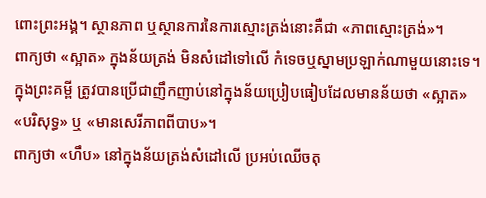ពោះព្រះអង្គ។ ស្ថានភាព ឬស្ថានការនៃការស្មោះត្រង់នោះគឺជា «ភាពស្មោះត្រង់»។
ពាក្យថា «ស្អាត» ក្នុងន័យត្រង់ មិនសំដៅទៅលើ កំទេចឬស្នាមប្រឡាក់ណាមួយនោះទេ។ ក្នុងព្រះគម្ពី ត្រូវបានប្រើជាញឹកញាប់នៅក្នុងន័យប្រៀបធៀបដែលមានន័យថា «ស្អាត» «បរិសុទ្ធ» ឬ «មានសេរីភាពពីបាប»។
ពាក្យថា «ហឹប» នៅក្នុងន័យត្រង់សំដៅលើ ប្រអប់ឈើចតុ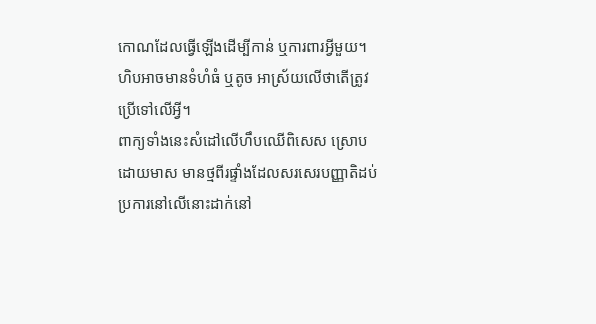កោណដែលធ្វើឡើងដើម្បីកាន់ ឬការពារអ្វីមួយ។ ហិបអាចមានទំហំធំ ឬតូច អាស្រ័យលើថាតើត្រូវប្រើទៅលើអ្វី។
ពាក្យទាំងនេះសំដៅលើហឹបឈើពិសេស ស្រោបដោយមាស មានថ្មពីរផ្ទាំងដែលសរសេរបញ្ញាតិដប់ប្រការនៅលើនោះដាក់នៅ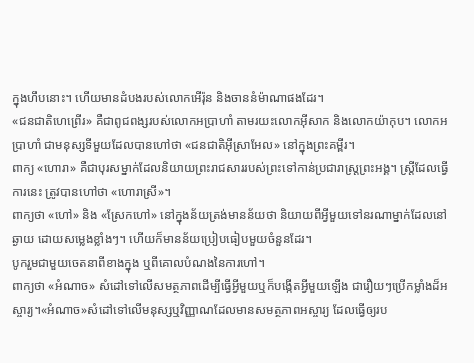ក្នុងហឹបនោះ។ ហើយមានដំបងរបស់លោកអើរ៉ុន និងចាននំម៉ាណាផងដែរ។
«ជនជាតិហេព្រើរ» គឺជាពូជពង្សរបស់លោកអប្រាហាំ តាមរយះលោកអ៊ីសាក និងលោកយ៉ាកុប។ លោកអប្រាហាំ ជាមនុស្សទីមួយដែលបានហៅថា «ជនជាតិអ៊ីស្រាអែល» នៅក្នុងព្រះគម្ពីរ។
ពាក្យ «ហោរា» គឺជាបុរសម្នាក់ដែលនិយាយព្រះរាជសាររបស់ព្រះទៅកាន់ប្រជារាស្រ្តព្រះអង្គ។ ស្រី្តដែលធ្វើការនេះ ត្រូវបានហៅថា «ហោរាស្រី»។
ពាក្យថា «ហៅ» និង «ស្រែកហៅ» នៅក្នុងន័យត្រង់មានន័យថា និយាយពីអ្វីមួយទៅនរណាម្នាក់ដែលនៅឆ្ងាយ ដោយសម្លេងខ្លាំងៗ។ ហើយក៏មានន័យប្រៀបធៀបមួយចំនួនដែរ។
បូករួមជាមួយចេតនាពីខាងក្នុង ឬពីគោលបំណងនៃការហៅ។
ពាក្យថា «អំណាច» សំដៅទៅលើសមត្ថភាពដើម្បីធ្វើអ្វីមួយឬក៏បង្កើតអ្វីមួយឡើង ជារឿយៗប្រើកម្លាំងដ៏អស្ចារ្យ។«អំណាច»សំដៅទៅលើមនុស្សឬវិញ្ញាណដែលមានសមត្ថភាពអស្ចារ្យ ដែលធ្វើឲ្យរប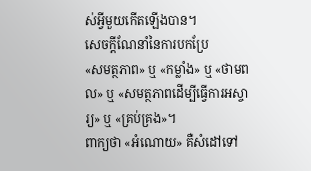ស់អ្វីមួយកើតឡើងបាន។
សេចក្ដីណែនាំនៃការបកប្រែ
«សមត្ថភាព» ឬ «កម្លាំង» ឬ «ថាមពល» ឬ «សមត្ថភាពដើម្បីធ្វើការអស្ចារ្យ» ឬ «គ្រប់គ្រង»។
ពាក្យថា «អំណោយ» គឺសំដៅទៅ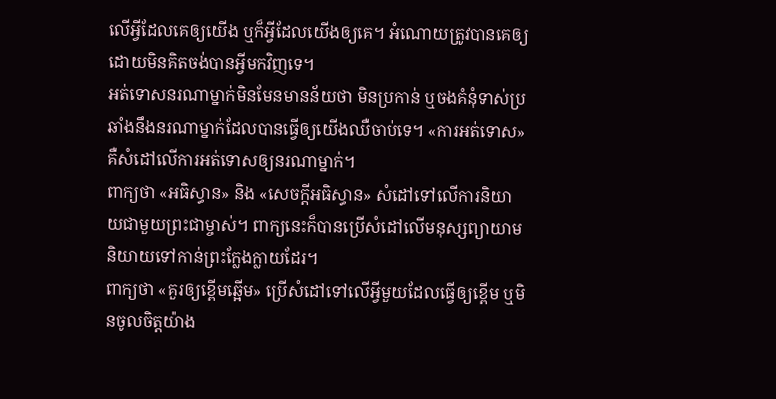លើអ្វីដែលគេឲ្យយើង ឬក៏អ្វីដែលយើងឲ្យគេ។ អំណោយត្រូវបានគេឲ្យដោយមិនគិតចង់បានអ្វីមកវិញទេ។
អត់ទោសនរណាម្នាក់មិនមែនមានន័យថា មិនប្រកាន់ ឬចងគំនុំទាស់ប្រឆាំងនឹងនរណាម្នាក់ដែលបានធ្វើឲ្យយើងឈឺចាប់ទេ។ «ការអត់ទោស» គឺសំដៅលើការអត់ទោសឲ្យនរណាម្នាក់។
ពាក្យថា «អធិស្ធាន» និង «សេចក្ដីអធិស្ធាន» សំដៅទៅលើការនិយាយជាមួយព្រះជាម្ចាស់។ ពាក្យនេះក៏បានប្រើសំដៅលើមនុស្សព្យាយាមនិយាយទៅកាន់ព្រះក្លែងក្លាយដែរ។
ពាក្យថា «គួរឲ្យខ្ពើមឆ្អើម» ប្រើសំដៅទៅលើអ្វីមួយដែលធ្វើឲ្យខ្ពើម ឬមិនចូលចិត្តយ៉ាង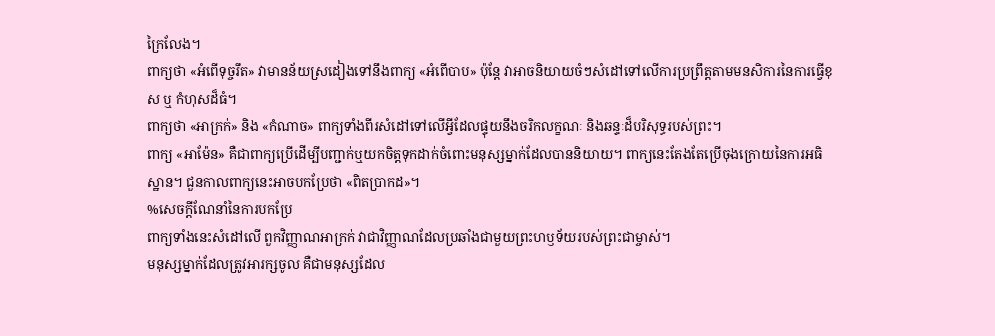ក្រៃលែង។
ពាក្យថា «អំពើទុច្ចរឹត» វាមានន័យស្រដៀងទៅនឹងពាក្យ «អំពើបាប» ប៉ុន្តែ វាអាចនិយាយចំៗសំដៅទៅលើការប្រព្រឹត្តតាមមនសិការនៃការធ្វើខុស ឬ កំហុសដ៏ធំ។
ពាក្យថា «អាក្រក់» និង «កំណាច» ពាក្យទាំងពីរសំដៅទៅលើអ្វីដែលផ្ទុយនឹងចរិកលក្ខណៈ និងឆន្ទៈដ៏បរិសុទ្ធរបស់ព្រះ។
ពាក្យ «អាម៉ែន» គឺជាពាក្យប្រើដើម្បីបញ្ជាក់ឬយកចិត្តទុកដាក់ចំពោះមនុស្សម្នាក់ដែលបាននិយាយ។ ពាក្យនេះតែងតែប្រើចុងក្រោយនៃការអធិស្ឋាន។ ជួនកាលពាក្យនេះអាចបកប្រែថា «ពិតប្រាកដ»។
%សេចក្តីណែនាំនៃការបកប្រែ
ពាក្យទាំងនេះសំដៅលើ ពួកវិញ្ញាណអាក្រក់ វាជាវិញ្ញាណដែលប្រឆាំងជាមួយព្រះហឫទ័យរបស់ព្រះជាម្ចាស់។
មនុស្សម្នាក់ដែលត្រូវអារក្សចូល គឺជាមនុស្សដែល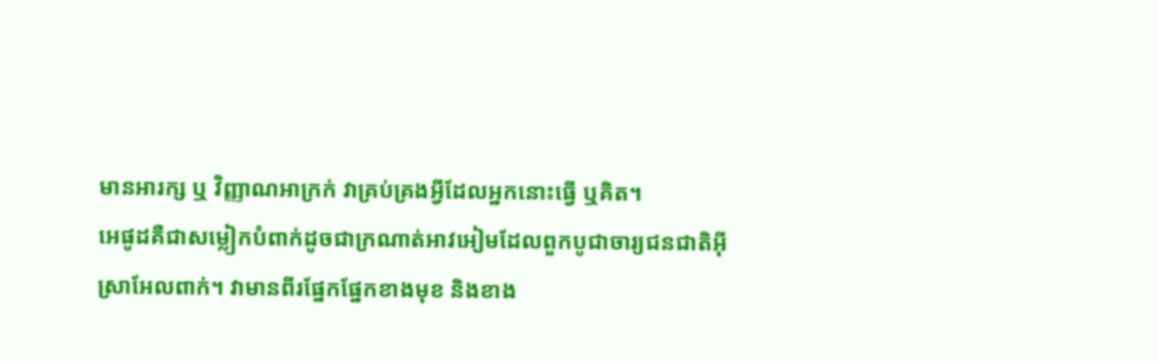មានអារក្ស ឬ វិញ្ញាណអាក្រក់ វាគ្រប់គ្រងអ្វីដែលអ្នកនោះធ្វើ ឬគិត។
អេផូដគឺជាសម្លៀកបំពាក់ដូចជាក្រណាត់អាវអៀមដែលពួកបូជាចារ្យជនជាតិអ៊ីស្រាអែលពាក់។ វាមានពីរផ្នែកផ្នែកខាងមុខ និងខាង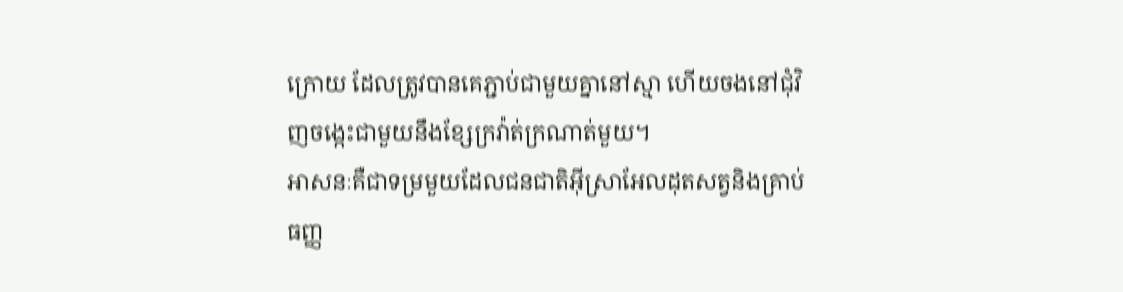ក្រោយ ដែលត្រូវបានគេភ្ជាប់ជាមួយគ្នានៅស្មា ហើយចងនៅជុំវិញចង្កេះជាមួយនឹងខ្សែក្រវ៉ាត់ក្រណាត់មួយ។
អាសនៈគឺជាទម្រមួយដែលជនជាតិអ៊ីស្រាអែលដុតសត្វនិងគ្រាប់ធញ្ញ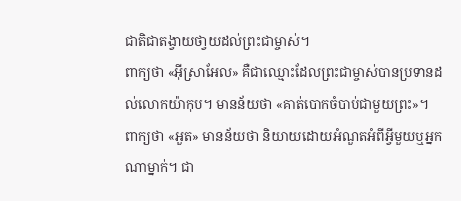ជាតិជាតង្វាយថា្វយដល់ព្រះជាម្ចាស់។
ពាក្យថា «អ៊ីស្រាអែល» គឺជាឈ្មោះដែលព្រះជាម្ចាស់បានប្រទានដល់លោកយ៉ាកុប។ មានន័យថា «គាត់បោកចំបាប់ជាមួយព្រះ»។
ពាក្យថា «អួត» មានន័យថា និយាយដោយអំណួតអំពីអ្វីមួយឬអ្នកណាម្នាក់។ ជា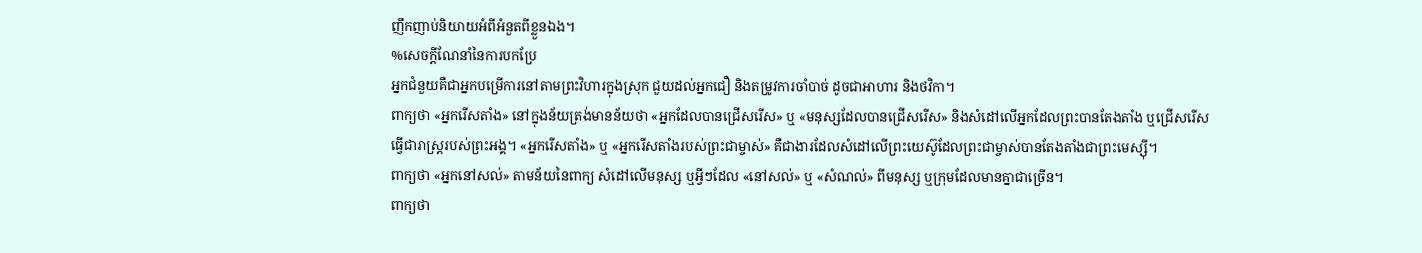ញឹកញាប់និយាយអំពីអំនួតពីខ្លួនឯង។
%សេចក្តីណែនាំនៃការបកប្រែ
អ្នកជំនួយគឺជាអ្នកបម្រើការនៅតាមព្រះវិហារក្នុងស្រុក ជួយដល់អ្នកជឿ និងតម្រូវការចាំបាច់ ដូចជាអាហារ និងថវិកា។
ពាក្យថា «អ្នករើសតាំង» នៅក្នុងន័យត្រង់មានន័យថា «អ្នកដែលបានជ្រើសរើស» ឬ «មនុស្សដែលបានជ្រើសរើស» និងសំដៅលើអ្នកដែលព្រះបានតែងតាំង ឬជ្រើសរើសធ្វើជារាស្ដ្ររបស់ព្រះអង្គ។ «អ្នករើសតាំង» ឬ «អ្នករើសតាំងរបស់ព្រះជាម្ចាស់» គឺជាងារដែលសំដៅលើព្រះយេស៊ូដែលព្រះជាម្ចាស់បានតែងតាំងជាព្រះមេស្ស៊ី។
ពាក្យថា «អ្នកនៅសល់» តាមន័យនៃពាក្យ សំដៅលើមនុស្ស ឬអ្វីៗដែល «នៅសល់» ឬ «សំណល់» ពីមនុស្ស ឬក្រុមដែលមានគ្នាជាច្រើន។
ពាក្យថា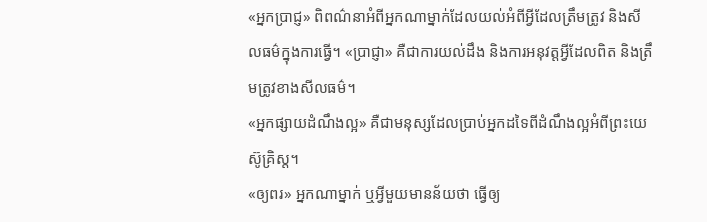«អ្នកប្រាជ្ញ» ពិពណ៌នាអំពីអ្នកណាម្នាក់ដែលយល់អំពីអ្វីដែលត្រឹមត្រូវ និងសីលធម៌ក្នុងការធ្វើ។ «ប្រាជ្ញា» គឺជាការយល់ដឹង និងការអនុវត្តអ្វីដែលពិត និងត្រឹមត្រូវខាងសីលធម៌។
«អ្នកផ្សាយដំណឹងល្អ» គឺជាមនុស្សដែលប្រាប់អ្នកដទៃពីដំណឹងល្អអំពីព្រះយេស៊ូគ្រិស្ត។
«ឲ្យពរ» អ្នកណាម្នាក់ ឬអ្វីមួយមានន័យថា ធ្វើឲ្យ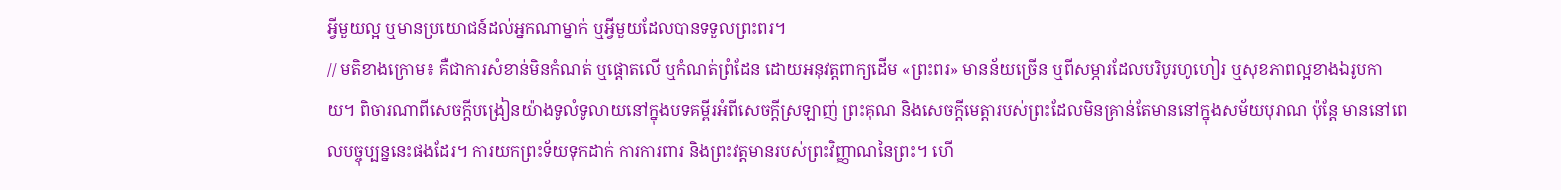អ្វីមួយល្អ ឬមានប្រយោជន៍ដល់អ្នកណាម្នាក់ ឬអ្វីមួយដែលបានទទួលព្រះពរ។
// មតិខាងក្រោម៖ គឺជាការសំខាន់មិនកំណត់ ឬផ្តោតលើ ឬកំណត់ព្រំដែន ដោយអនុវត្តពាក្យដើម «ព្រះពរ» មានន័យច្រើន ឬពីសម្ភារដែលបរិបូរហូហៀរ ឬសុខភាពល្អខាងឯរូបកាយ។ ពិចារណាពីសេចក្តីបង្រៀនយ៉ាងទូលំទូលាយនៅក្នុងបទគម្ពីរអំពីសេចក្តីស្រឡាញ់ ព្រះគុណ និងសេចក្តីមេត្តារបស់ព្រះដែលមិនគ្រាន់តែមាននៅក្នុងសម័យបុរាណ ប៉ុន្តែ មាននៅពេលបច្ចុប្បន្ននេះផងដែរ។ ការយកព្រះទ័យទុកដាក់ ការការពារ និងព្រះវត្តមានរបស់ព្រះវិញ្ញាណនៃព្រះ។ ហើ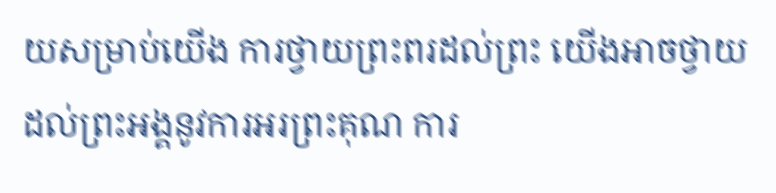យសម្រាប់យើង ការថ្វាយព្រះពរដល់ព្រះ យើងអាចថ្វាយដល់ព្រះអង្គនូវការអរព្រះគុណ ការ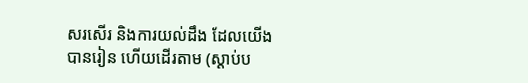សរសើរ និងការយល់ដឹង ដែលយើងបានរៀន ហើយដើរតាម (ស្តាប់ប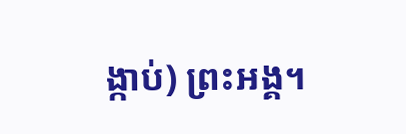ង្កាប់) ព្រះអង្គ។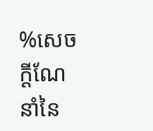%សេចក្តីណែនាំនៃ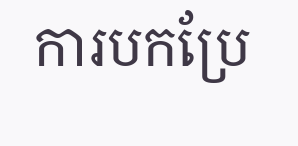ការបកប្រែ